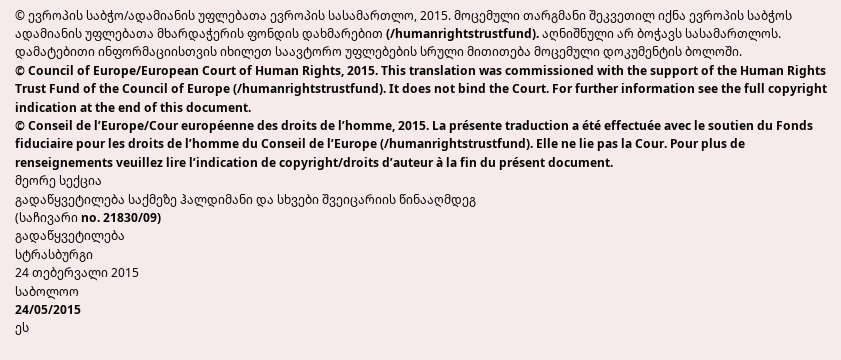© ევროპის საბჭო/ადამიანის უფლებათა ევროპის სასამართლო, 2015. მოცემული თარგმანი შეკვეთილ იქნა ევროპის საბჭოს ადამიანის უფლებათა მხარდაჭერის ფონდის დახმარებით (/humanrightstrustfund). აღნიშნული არ ბოჭავს სასამართლოს. დამატებითი ინფორმაციისთვის იხილეთ საავტორო უფლებების სრული მითითება მოცემული დოკუმენტის ბოლოში.
© Council of Europe/European Court of Human Rights, 2015. This translation was commissioned with the support of the Human Rights Trust Fund of the Council of Europe (/humanrightstrustfund). It does not bind the Court. For further information see the full copyright indication at the end of this document.
© Conseil de l’Europe/Cour européenne des droits de l’homme, 2015. La présente traduction a été effectuée avec le soutien du Fonds fiduciaire pour les droits de l’homme du Conseil de l’Europe (/humanrightstrustfund). Elle ne lie pas la Cour. Pour plus de renseignements veuillez lire l’indication de copyright/droits d’auteur à la fin du présent document.
მეორე სექცია
გადაწყვეტილება საქმეზე ჰალდიმანი და სხვები შვეიცარიის წინააღმდეგ
(საჩივარი no. 21830/09)
გადაწყვეტილება
სტრასბურგი
24 თებერვალი 2015
საბოლოო
24/05/2015
ეს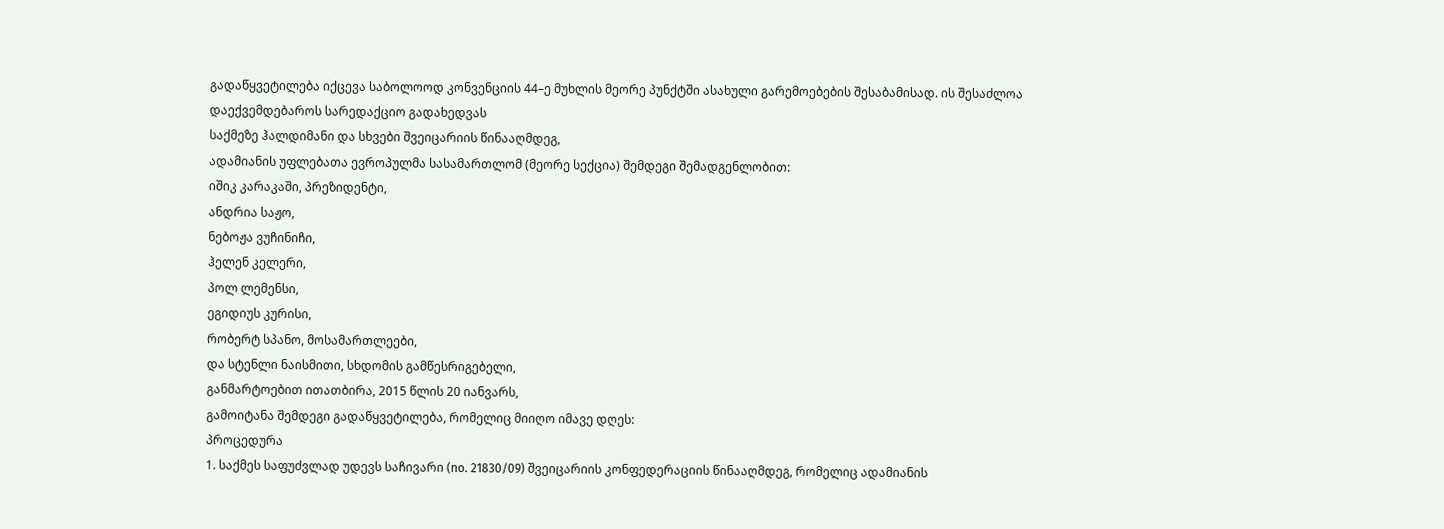გადაწყვეტილება იქცევა საბოლოოდ კონვენციის 44–ე მუხლის მეორე პუნქტში ასახული გარემოებების შესაბამისად. ის შესაძლოა დაექვემდებაროს სარედაქციო გადახედვას
საქმეზე ჰალდიმანი და სხვები შვეიცარიის წინააღმდეგ,
ადამიანის უფლებათა ევროპულმა სასამართლომ (მეორე სექცია) შემდეგი შემადგენლობით:
იშიკ კარაკაში, პრეზიდენტი,
ანდრია საჟო,
ნებოჟა ვუჩინიჩი,
ჰელენ კელერი,
პოლ ლემენსი,
ეგიდიუს კურისი,
რობერტ სპანო, მოსამართლეები,
და სტენლი ნაისმითი, სხდომის გამწესრიგებელი,
განმარტოებით ითათბირა, 2015 წლის 20 იანვარს,
გამოიტანა შემდეგი გადაწყვეტილება, რომელიც მიიღო იმავე დღეს:
პროცედურა
1. საქმეს საფუძვლად უდევს საჩივარი (no. 21830/09) შვეიცარიის კონფედერაციის წინააღმდეგ, რომელიც ადამიანის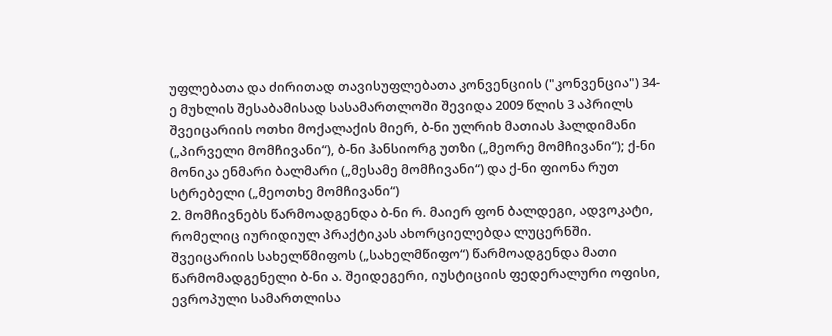უფლებათა და ძირითად თავისუფლებათა კონვენციის ("კონვენცია") 34-ე მუხლის შესაბამისად სასამართლოში შევიდა 2009 წლის 3 აპრილს შვეიცარიის ოთხი მოქალაქის მიერ, ბ-ნი ულრიხ მათიას ჰალდიმანი („პირველი მომჩივანი“), ბ-ნი ჰანსიორგ უთზი („მეორე მომჩივანი“); ქ-ნი მონიკა ენმარი ბალმარი („მესამე მომჩივანი“) და ქ-ნი ფიონა რუთ სტრებელი („მეოთხე მომჩივანი“)
2. მომჩივნებს წარმოადგენდა ბ-ნი რ. მაიერ ფონ ბალდეგი, ადვოკატი, რომელიც იურიდიულ პრაქტიკას ახორციელებდა ლუცერნში. შვეიცარიის სახელწმიფოს („სახელმწიფო“) წარმოადგენდა მათი წარმომადგენელი ბ-ნი ა. შეიდეგერი, იუსტიციის ფედერალური ოფისი, ევროპული სამართლისა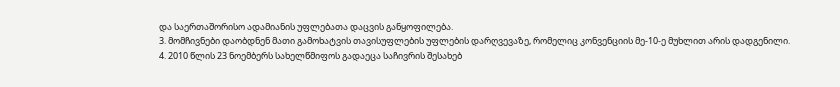და საერთაშორისო ადამიანის უფლებათა დაცვის განყოფილება.
3. მომჩივნები დაობდნენ მათი გამოხატვის თავისუფლების უფლების დარღვევაზე, რომელიც კონვენციის მე-10-ე მუხლით არის დადგენილი.
4. 2010 წლის 23 ნოემბერს სახელწმიფოს გადაეცა საჩივრის შესახებ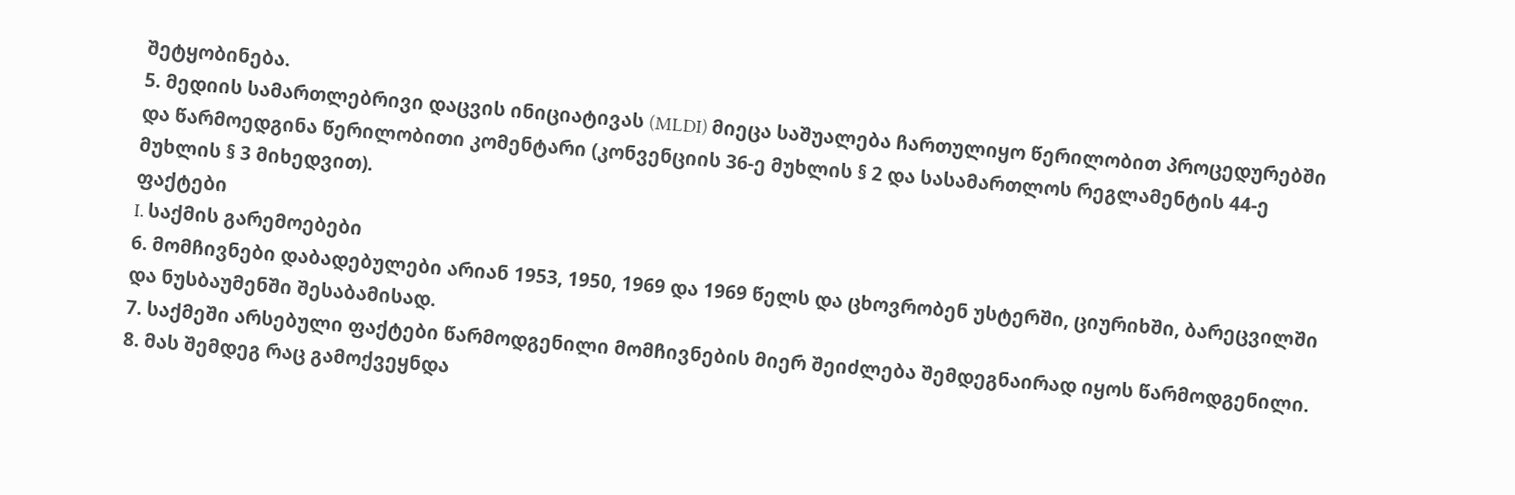შეტყობინება.
5. მედიის სამართლებრივი დაცვის ინიციატივას (MLDI) მიეცა საშუალება ჩართულიყო წერილობით პროცედურებში და წარმოედგინა წერილობითი კომენტარი (კონვენციის 36-ე მუხლის § 2 და სასამართლოს რეგლამენტის 44-ე მუხლის § 3 მიხედვით).
ფაქტები
I. საქმის გარემოებები
6. მომჩივნები დაბადებულები არიან 1953, 1950, 1969 და 1969 წელს და ცხოვრობენ უსტერში, ციურიხში, ბარეცვილში და ნუსბაუმენში შესაბამისად.
7. საქმეში არსებული ფაქტები წარმოდგენილი მომჩივნების მიერ შეიძლება შემდეგნაირად იყოს წარმოდგენილი.
8. მას შემდეგ რაც გამოქვეყნდა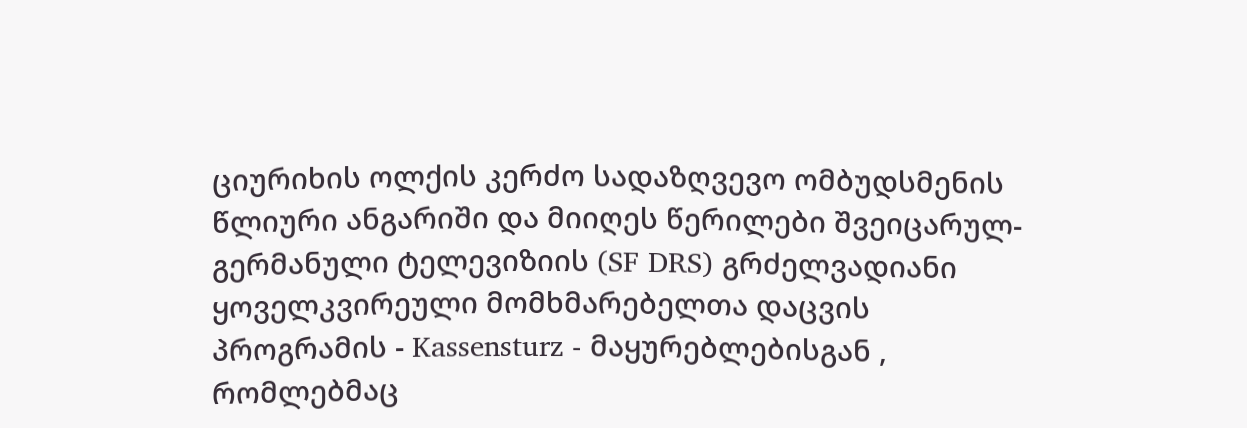ციურიხის ოლქის კერძო სადაზღვევო ომბუდსმენის წლიური ანგარიში და მიიღეს წერილები შვეიცარულ-გერმანული ტელევიზიის (SF DRS) გრძელვადიანი ყოველკვირეული მომხმარებელთა დაცვის პროგრამის - Kassensturz - მაყურებლებისგან , რომლებმაც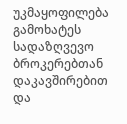უკმაყოფილება გამოხატეს სადაზღვევო ბროკერებთან დაკავშირებით და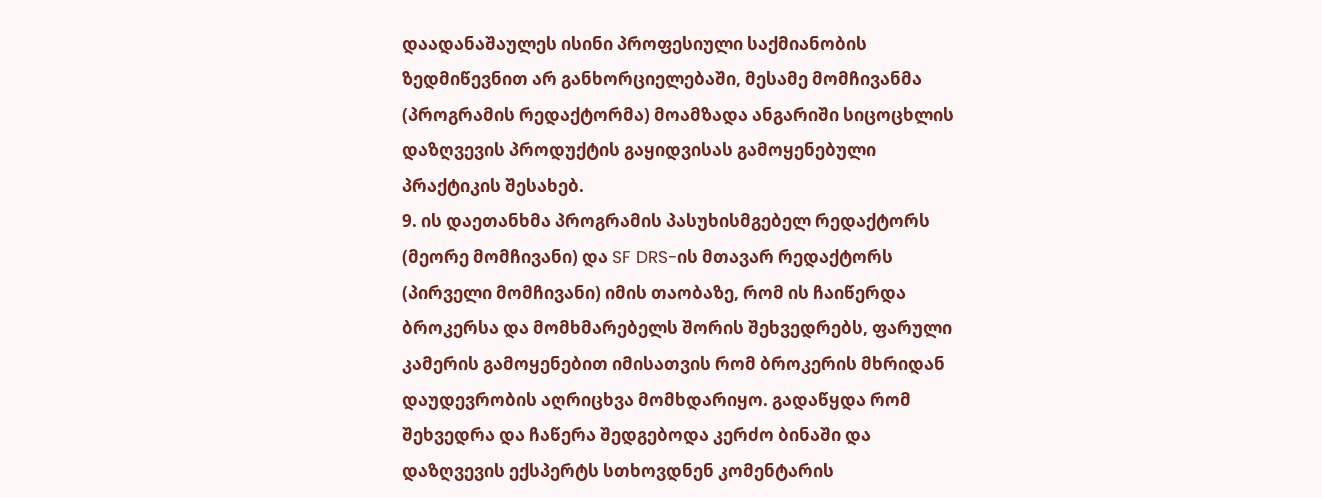დაადანაშაულეს ისინი პროფესიული საქმიანობის ზედმიწევნით არ განხორციელებაში, მესამე მომჩივანმა (პროგრამის რედაქტორმა) მოამზადა ანგარიში სიცოცხლის დაზღვევის პროდუქტის გაყიდვისას გამოყენებული პრაქტიკის შესახებ.
9. ის დაეთანხმა პროგრამის პასუხისმგებელ რედაქტორს (მეორე მომჩივანი) და SF DRS-ის მთავარ რედაქტორს (პირველი მომჩივანი) იმის თაობაზე, რომ ის ჩაიწერდა ბროკერსა და მომხმარებელს შორის შეხვედრებს, ფარული კამერის გამოყენებით იმისათვის რომ ბროკერის მხრიდან დაუდევრობის აღრიცხვა მომხდარიყო. გადაწყდა რომ შეხვედრა და ჩაწერა შედგებოდა კერძო ბინაში და დაზღვევის ექსპერტს სთხოვდნენ კომენტარის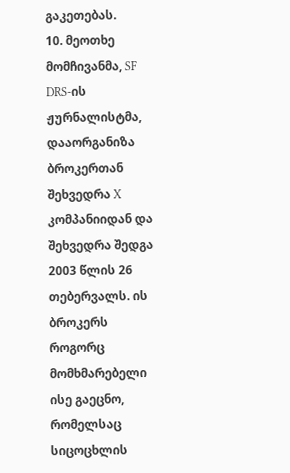გაკეთებას.
10. მეოთხე მომჩივანმა, SF DRS-ის ჟურნალისტმა, დააორგანიზა ბროკერთან შეხვედრა X კომპანიიდან და შეხვედრა შედგა 2003 წლის 26 თებერვალს. ის ბროკერს როგორც მომხმარებელი ისე გაეცნო, რომელსაც სიცოცხლის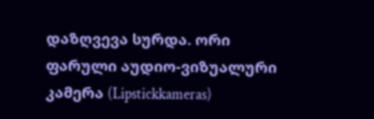დაზღვევა სურდა. ორი ფარული აუდიო-ვიზუალური კამერა (Lipstickkameras)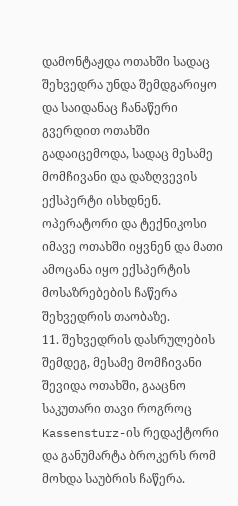დამონტაჟდა ოთახში სადაც შეხვედრა უნდა შემდგარიყო და საიდანაც ჩანაწერი გვერდით ოთახში გადაიცემოდა, სადაც მესამე მომჩივანი და დაზღვევის ექსპერტი ისხდნენ. ოპერატორი და ტექნიკოსი იმავე ოთახში იყვნენ და მათი ამოცანა იყო ექსპერტის მოსაზრებების ჩაწერა შეხვედრის თაობაზე.
11. შეხვედრის დასრულების შემდეგ, მესამე მომჩივანი შევიდა ოთახში, გააცნო საკუთარი თავი როგროც Kassensturz-ის რედაქტორი და განუმარტა ბროკერს რომ მოხდა საუბრის ჩაწერა.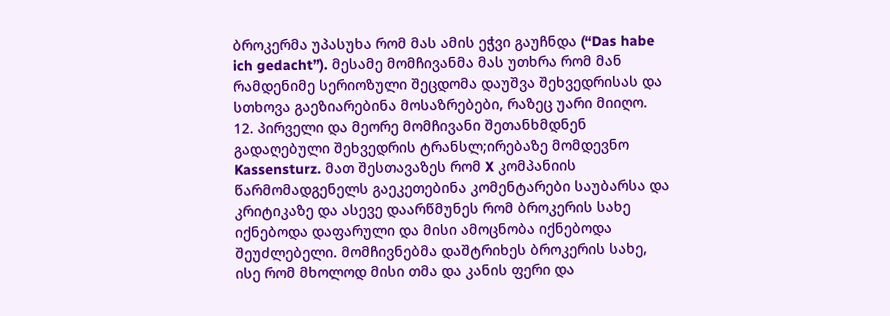ბროკერმა უპასუხა რომ მას ამის ეჭვი გაუჩნდა (“Das habe ich gedacht”). მესამე მომჩივანმა მას უთხრა რომ მან რამდენიმე სერიოზული შეცდომა დაუშვა შეხვედრისას და სთხოვა გაეზიარებინა მოსაზრებები, რაზეც უარი მიიღო.
12. პირველი და მეორე მომჩივანი შეთანხმდნენ გადაღებული შეხვედრის ტრანსლ;ირებაზე მომდევნო Kassensturz. მათ შესთავაზეს რომ X კომპანიის წარმომადგენელს გაეკეთებინა კომენტარები საუბარსა და კრიტიკაზე და ასევე დაარწმუნეს რომ ბროკერის სახე იქნებოდა დაფარული და მისი ამოცნობა იქნებოდა შეუძლებელი. მომჩივნებმა დაშტრიხეს ბროკერის სახე, ისე რომ მხოლოდ მისი თმა და კანის ფერი და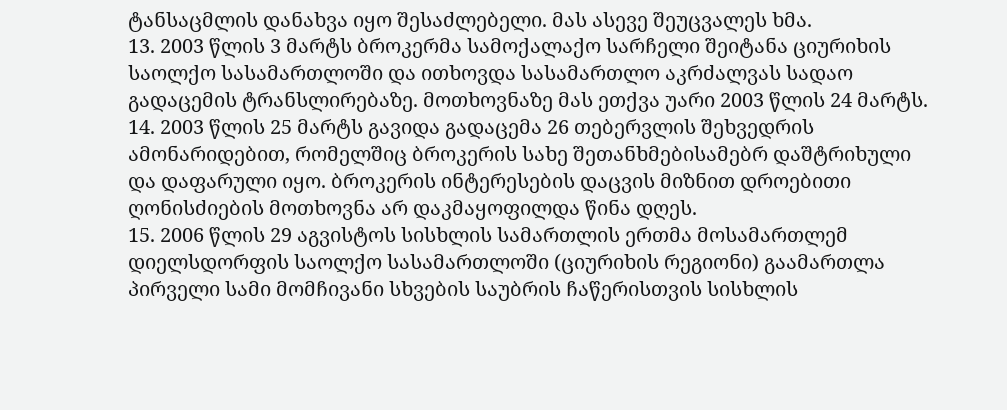ტანსაცმლის დანახვა იყო შესაძლებელი. მას ასევე შეუცვალეს ხმა.
13. 2003 წლის 3 მარტს ბროკერმა სამოქალაქო სარჩელი შეიტანა ციურიხის საოლქო სასამართლოში და ითხოვდა სასამართლო აკრძალვას სადაო გადაცემის ტრანსლირებაზე. მოთხოვნაზე მას ეთქვა უარი 2003 წლის 24 მარტს.
14. 2003 წლის 25 მარტს გავიდა გადაცემა 26 თებერვლის შეხვედრის ამონარიდებით, რომელშიც ბროკერის სახე შეთანხმებისამებრ დაშტრიხული და დაფარული იყო. ბროკერის ინტერესების დაცვის მიზნით დროებითი ღონისძიების მოთხოვნა არ დაკმაყოფილდა წინა დღეს.
15. 2006 წლის 29 აგვისტოს სისხლის სამართლის ერთმა მოსამართლემ დიელსდორფის საოლქო სასამართლოში (ციურიხის რეგიონი) გაამართლა პირველი სამი მომჩივანი სხვების საუბრის ჩაწერისთვის სისხლის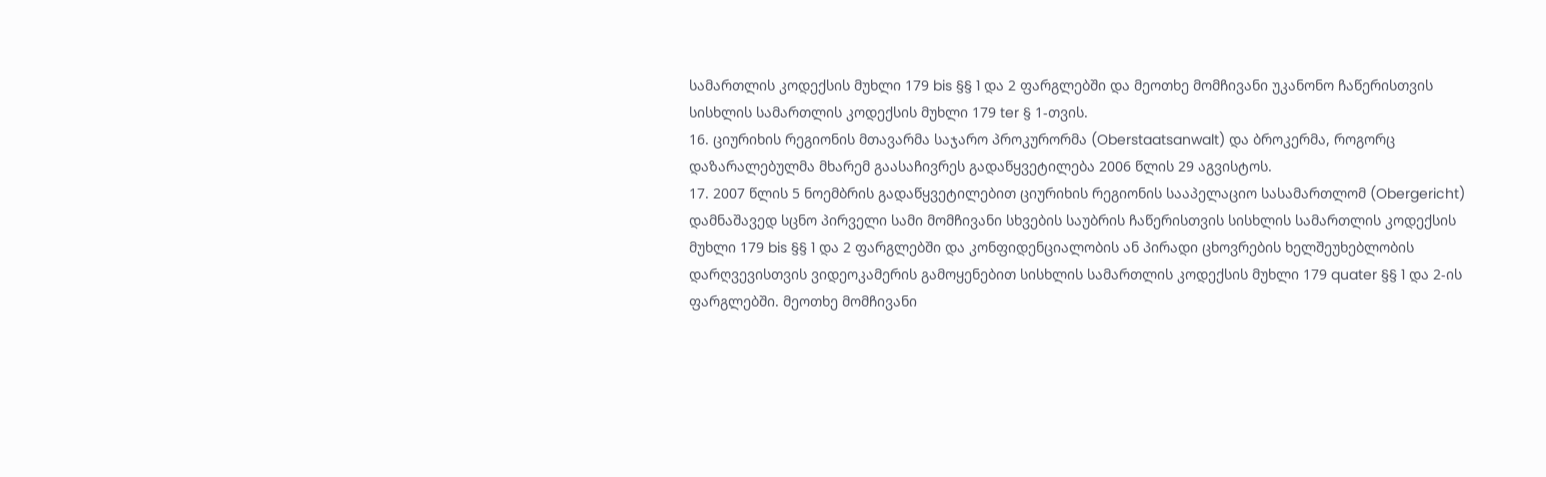სამართლის კოდექსის მუხლი 179 bis §§ 1 და 2 ფარგლებში და მეოთხე მომჩივანი უკანონო ჩაწერისთვის სისხლის სამართლის კოდექსის მუხლი 179 ter § 1-თვის.
16. ციურიხის რეგიონის მთავარმა საჯარო პროკურორმა (Oberstaatsanwalt) და ბროკერმა, როგორც დაზარალებულმა მხარემ გაასაჩივრეს გადაწყვეტილება 2006 წლის 29 აგვისტოს.
17. 2007 წლის 5 ნოემბრის გადაწყვეტილებით ციურიხის რეგიონის სააპელაციო სასამართლომ (Obergericht) დამნაშავედ სცნო პირველი სამი მომჩივანი სხვების საუბრის ჩაწერისთვის სისხლის სამართლის კოდექსის მუხლი 179 bis §§ 1 და 2 ფარგლებში და კონფიდენციალობის ან პირადი ცხოვრების ხელშეუხებლობის დარღვევისთვის ვიდეოკამერის გამოყენებით სისხლის სამართლის კოდექსის მუხლი 179 quater §§ 1 და 2-ის ფარგლებში. მეოთხე მომჩივანი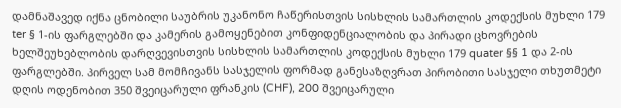დამნაშავედ იქნა ცნობილი საუბრის უკანონო ჩაწერისთვის სისხლის სამართლის კოდექსის მუხლი 179 ter § 1-ის ფარგლებში და კამერის გამოყენებით კონფიდენციალობის და პირადი ცხოვრების ხელშეუხებლობის დარღვევისთვის სისხლის სამართლის კოდექსის მუხლი 179 quater §§ 1 და 2-ის ფარგლებში. პირველ სამ მომჩივანს სასჯელის ფორმად განესაზღვრათ პირობითი სასჯელი თხუთმეტი დღის ოდენობით 350 შვეიცარული ფრანკის (CHF), 200 შვეიცარული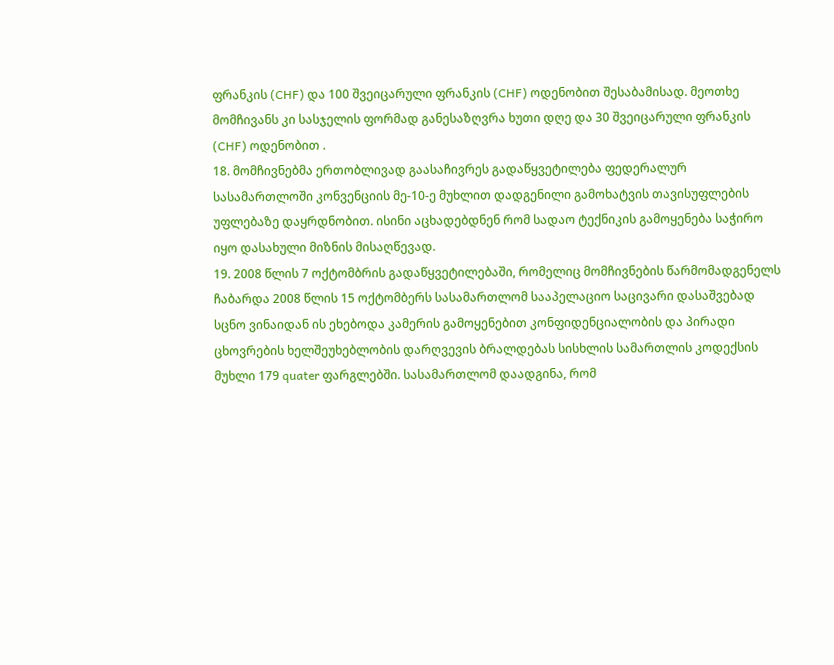ფრანკის (CHF) და 100 შვეიცარული ფრანკის (CHF) ოდენობით შესაბამისად. მეოთხე მომჩივანს კი სასჯელის ფორმად განესაზღვრა ხუთი დღე და 30 შვეიცარული ფრანკის (CHF) ოდენობით .
18. მომჩივნებმა ერთობლივად გაასაჩივრეს გადაწყვეტილება ფედერალურ სასამართლოში კონვენციის მე-10-ე მუხლით დადგენილი გამოხატვის თავისუფლების უფლებაზე დაყრდნობით. ისინი აცხადებდნენ რომ სადაო ტექნიკის გამოყენება საჭირო იყო დასახული მიზნის მისაღწევად.
19. 2008 წლის 7 ოქტომბრის გადაწყვეტილებაში, რომელიც მომჩივნების წარმომადგენელს ჩაბარდა 2008 წლის 15 ოქტომბერს სასამართლომ სააპელაციო საცივარი დასაშვებად სცნო ვინაიდან ის ეხებოდა კამერის გამოყენებით კონფიდენციალობის და პირადი ცხოვრების ხელშეუხებლობის დარღვევის ბრალდებას სისხლის სამართლის კოდექსის მუხლი 179 quater ფარგლებში. სასამართლომ დაადგინა, რომ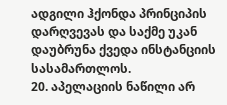ადგილი ჰქონდა პრინციპის დარღვევას და საქმე უკან დაუბრუნა ქვედა ინსტანციის სასამართლოს.
20. აპელაციის ნაწილი არ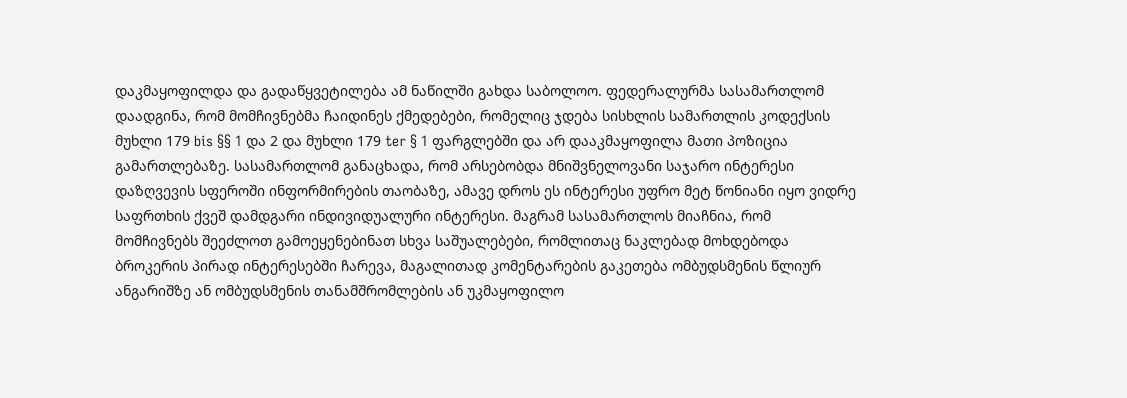დაკმაყოფილდა და გადაწყვეტილება ამ ნაწილში გახდა საბოლოო. ფედერალურმა სასამართლომ დაადგინა, რომ მომჩივნებმა ჩაიდინეს ქმედებები, რომელიც ჯდება სისხლის სამართლის კოდექსის მუხლი 179 bis §§ 1 და 2 და მუხლი 179 ter § 1 ფარგლებში და არ დააკმაყოფილა მათი პოზიცია გამართლებაზე. სასამართლომ განაცხადა, რომ არსებობდა მნიშვნელოვანი საჯარო ინტერესი დაზღვევის სფეროში ინფორმირების თაობაზე, ამავე დროს ეს ინტერესი უფრო მეტ წონიანი იყო ვიდრე საფრთხის ქვეშ დამდგარი ინდივიდუალური ინტერესი. მაგრამ სასამართლოს მიაჩნია, რომ მომჩივნებს შეეძლოთ გამოეყენებინათ სხვა საშუალებები, რომლითაც ნაკლებად მოხდებოდა ბროკერის პირად ინტერესებში ჩარევა, მაგალითად კომენტარების გაკეთება ომბუდსმენის წლიურ ანგარიშზე ან ომბუდსმენის თანამშრომლების ან უკმაყოფილო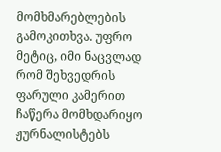მომხმარებლების გამოკითხვა. უფრო მეტიც, იმი ნაცვლად რომ შეხვედრის ფარული კამერით ჩაწერა მომხდარიყო ჟურნალისტებს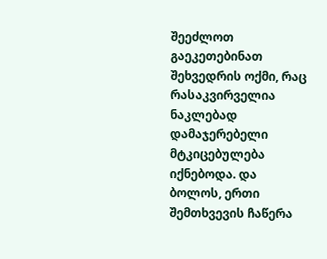შეეძლოთ გაეკეთებინათ შეხვედრის ოქმი, რაც რასაკვირველია ნაკლებად დამაჯერებელი მტკიცებულება იქნებოდა. და ბოლოს, ერთი შემთხვევის ჩაწერა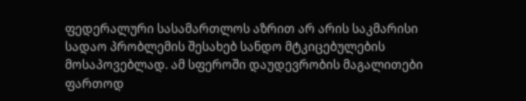ფედერალური სასამართლოს აზრით არ არის საკმარისი სადაო პრობლემის შესახებ სანდო მტკიცებულების მოსაპოვებლად. ამ სფეროში დაუდევრობის მაგალითები ფართოდ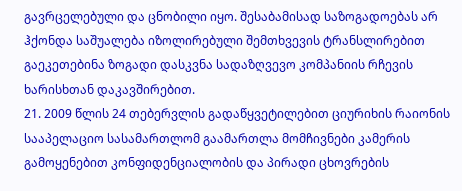გავრცელებული და ცნობილი იყო. შესაბამისად საზოგადოებას არ ჰქონდა საშუალება იზოლირებული შემთხვევის ტრანსლირებით გაეკეთებინა ზოგადი დასკვნა სადაზღვევო კომპანიის რჩევის ხარისხთან დაკავშირებით.
21. 2009 წლის 24 თებერვლის გადაწყვეტილებით ციურიხის რაიონის სააპელაციო სასამართლომ გაამართლა მომჩივნები კამერის გამოყენებით კონფიდენციალობის და პირადი ცხოვრების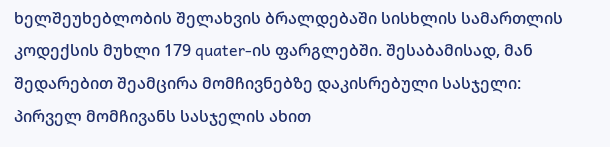ხელშეუხებლობის შელახვის ბრალდებაში სისხლის სამართლის კოდექსის მუხლი 179 quater-ის ფარგლებში. შესაბამისად, მან შედარებით შეამცირა მომჩივნებზე დაკისრებული სასჯელი: პირველ მომჩივანს სასჯელის ახით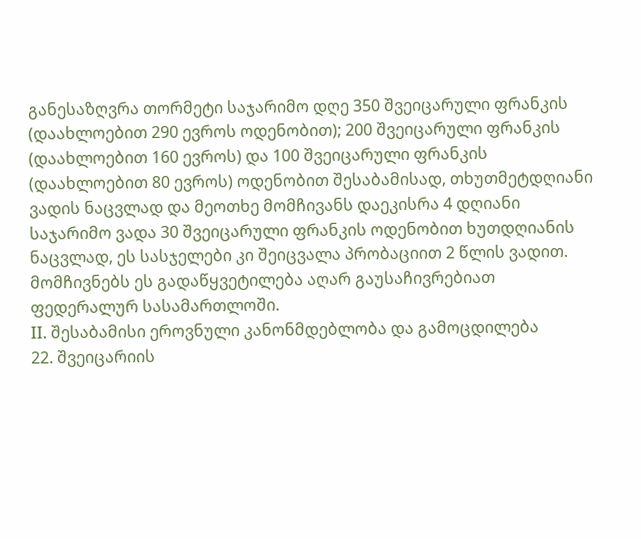განესაზღვრა თორმეტი საჯარიმო დღე 350 შვეიცარული ფრანკის (დაახლოებით 290 ევროს ოდენობით); 200 შვეიცარული ფრანკის (დაახლოებით 160 ევროს) და 100 შვეიცარული ფრანკის (დაახლოებით 80 ევროს) ოდენობით შესაბამისად, თხუთმეტდღიანი ვადის ნაცვლად და მეოთხე მომჩივანს დაეკისრა 4 დღიანი საჯარიმო ვადა 30 შვეიცარული ფრანკის ოდენობით ხუთდღიანის ნაცვლად, ეს სასჯელები კი შეიცვალა პრობაციით 2 წლის ვადით. მომჩივნებს ეს გადაწყვეტილება აღარ გაუსაჩივრებიათ ფედერალურ სასამართლოში.
II. შესაბამისი ეროვნული კანონმდებლობა და გამოცდილება
22. შვეიცარიის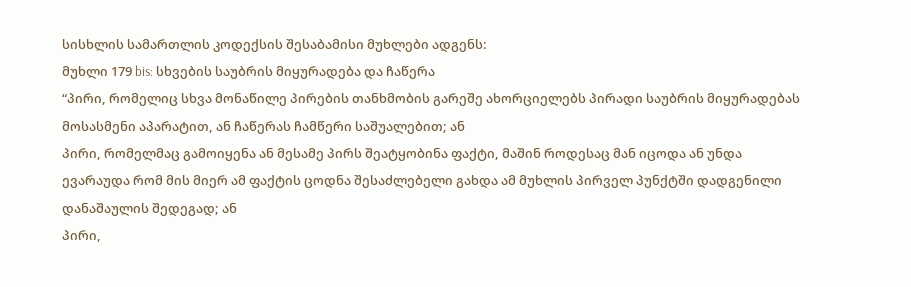სისხლის სამართლის კოდექსის შესაბამისი მუხლები ადგენს:
მუხლი 179 bis: სხვების საუბრის მიყურადება და ჩაწერა
“პირი, რომელიც სხვა მონაწილე პირების თანხმობის გარეშე ახორციელებს პირადი საუბრის მიყურადებას მოსასმენი აპარატით, ან ჩაწერას ჩამწერი საშუალებით; ან
პირი, რომელმაც გამოიყენა ან მესამე პირს შეატყობინა ფაქტი, მაშინ როდესაც მან იცოდა ან უნდა ევარაუდა რომ მის მიერ ამ ფაქტის ცოდნა შესაძლებელი გახდა ამ მუხლის პირველ პუნქტში დადგენილი დანაშაულის შედეგად; ან
პირი,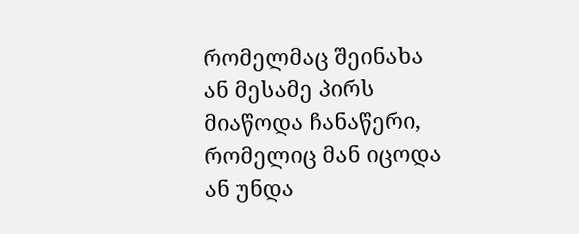რომელმაც შეინახა ან მესამე პირს მიაწოდა ჩანაწერი, რომელიც მან იცოდა ან უნდა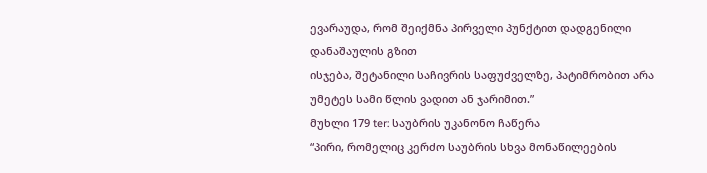ევარაუდა, რომ შეიქმნა პირველი პუნქტით დადგენილი დანაშაულის გზით
ისჯება, შეტანილი საჩივრის საფუძველზე, პატიმრობით არა უმეტეს სამი წლის ვადით ან ჯარიმით.”
მუხლი 179 ter: საუბრის უკანონო ჩაწერა
“პირი, რომელიც კერძო საუბრის სხვა მონაწილეების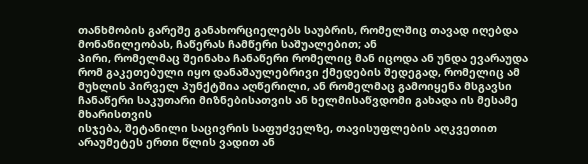თანხმობის გარეშე განახორციელებს საუბრის, რომელშიც თავად იღებდა მონაწილეობას, ჩაწერას ჩამწერი საშუალებით; ან
პირი, რომელმაც შეინახა ჩანაწერი რომელიც მან იცოდა ან უნდა ევარაუდა რომ გაკეთებული იყო დანაშაულებრივი ქმედების შედეგად, რომელიც ამ მუხლის პირველ პუნქტშია აღწერილი, ან რომელმაც გამოიყენა მსგავსი ჩანაწერი საკუთარი მიზნებისათვის ან ხელმისაწვდომი გახადა ის მესამე მხარისთვის
ისჯება, შეტანილი საცივრის საფუძველზე, თავისუფლების აღკვეთით არაუმეტეს ერთი წლის ვადით ან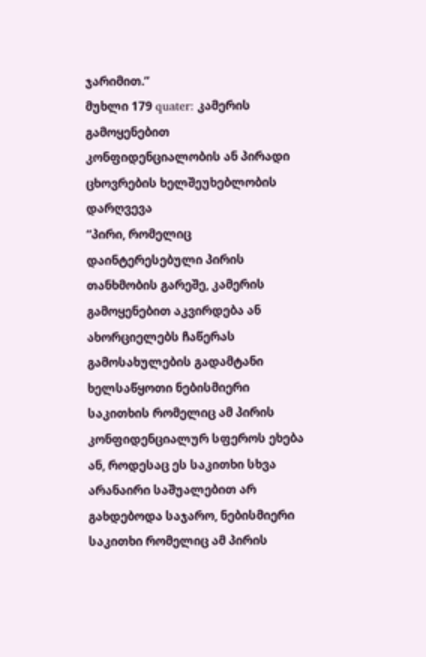ჯარიმით.”
მუხლი 179 quater: კამერის გამოყენებით კონფიდენციალობის ან პირადი ცხოვრების ხელშეუხებლობის დარღვევა
“პირი, რომელიც დაინტერესებული პირის თანხმობის გარეშე, კამერის გამოყენებით აკვირდება ან ახორციელებს ჩაწერას გამოსახულების გადამტანი ხელსაწყოთი ნებისმიერი საკითხის რომელიც ამ პირის კონფიდენციალურ სფეროს ეხება ან, როდესაც ეს საკითხი სხვა არანაირი საშუალებით არ გახდებოდა საჯარო, ნებისმიერი საკითხი რომელიც ამ პირის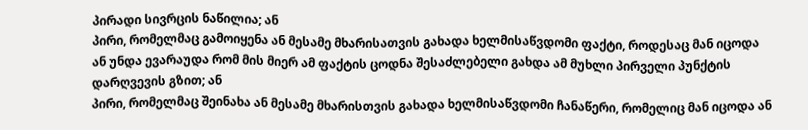პირადი სივრცის ნაწილია; ან
პირი, რომელმაც გამოიყენა ან მესამე მხარისათვის გახადა ხელმისაწვდომი ფაქტი, როდესაც მან იცოდა ან უნდა ევარაუდა რომ მის მიერ ამ ფაქტის ცოდნა შესაძლებელი გახდა ამ მუხლი პირველი პუნქტის დარღვევის გზით; ან
პირი, რომელმაც შეინახა ან მესამე მხარისთვის გახადა ხელმისაწვდომი ჩანაწერი, რომელიც მან იცოდა ან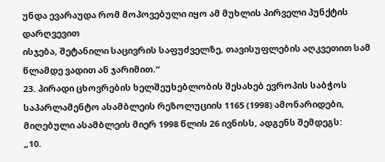უნდა ევარაუდა რომ მოპოვებული იყო ამ მუხლის პირველი პუნქტის დარღვევით
ისჯება, შეტანილი საცივრის საფუძველზე, თავისუფლების აღკვეთით სამ წლამდე ვადით ან ჯარიმით.”
23. პირადი ცხოვრების ხელშეუხებლობის შესახებ ევროპის საბჭოს საპარლამენტო ასამბლეის რეზოლუციის 1165 (1998) ამონარიდები, მიღებული ასამბლეის მიერ 1998 წლის 26 ივნისს, ადგენს შემდეგს:
„10.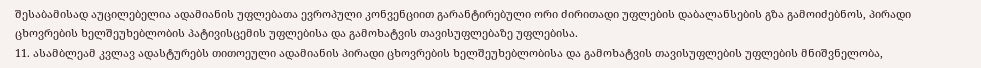შესაბამისად აუცილებელია ადამიანის უფლებათა ევროპული კონვენციით გარანტირებული ორი ძირითადი უფლების დაბალანსების გზა გამოიძებნოს, პირადი ცხოვრების ხელშეუხებლობის პატივისცემის უფლებისა და გამოხატვის თავისუფლებაზე უფლებისა.
11. ასამბლეამ კვლავ ადასტურებს თითოეული ადამიანის პირადი ცხოვრების ხელშეუხებლობისა და გამოხატვის თავისუფლების უფლების მნიშვნელობა,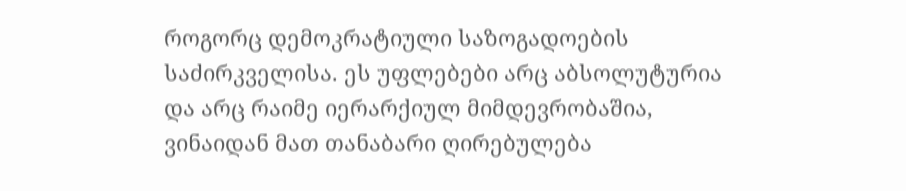როგორც დემოკრატიული საზოგადოების საძირკველისა. ეს უფლებები არც აბსოლუტურია და არც რაიმე იერარქიულ მიმდევრობაშია, ვინაიდან მათ თანაბარი ღირებულება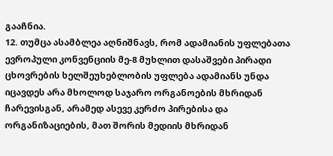გააჩნია.
12. თუმცა ასამბლეა აღნიშნავს, რომ ადამიანის უფლებათა ევროპული კონვენციის მე-8 მუხლით დასაშვები პირადი ცხოვრების ხელშეუხებლობის უფლება ადამიანს უნდა იცავდეს არა მხოლოდ საჯარო ორგანოების მხრიდან ჩარევისგან, არამედ ასევე კერძო პირებისა და ორგანიზაციების, მათ შორის მედიის მხრიდან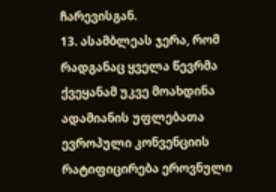ჩარევისგან.
13. ასამბლეას ჯერა, რომ რადგანაც ყველა წევრმა ქვეყანამ უკვე მოახდინა ადამიანის უფლებათა ევროპული კონვენციის რატიფიცირება ეროვნული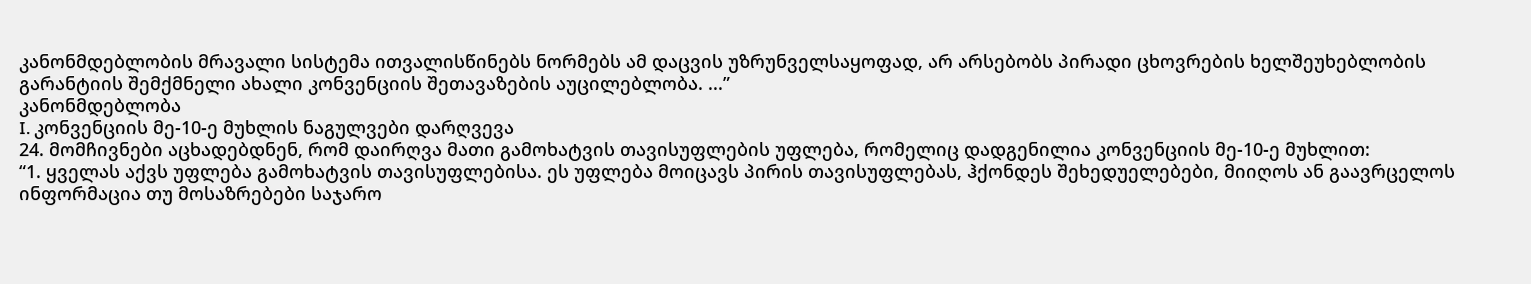კანონმდებლობის მრავალი სისტემა ითვალისწინებს ნორმებს ამ დაცვის უზრუნველსაყოფად, არ არსებობს პირადი ცხოვრების ხელშეუხებლობის გარანტიის შემქმნელი ახალი კონვენციის შეთავაზების აუცილებლობა. ...”
კანონმდებლობა
I. კონვენციის მე-10-ე მუხლის ნაგულვები დარღვევა
24. მომჩივნები აცხადებდნენ, რომ დაირღვა მათი გამოხატვის თავისუფლების უფლება, რომელიც დადგენილია კონვენციის მე-10-ე მუხლით:
“1. ყველას აქვს უფლება გამოხატვის თავისუფლებისა. ეს უფლება მოიცავს პირის თავისუფლებას, ჰქონდეს შეხედუელებები, მიიღოს ან გაავრცელოს ინფორმაცია თუ მოსაზრებები საჯარო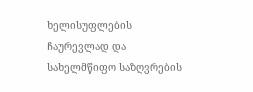ხელისუფლების ჩაურევლად და სახელმწიფო საზღვრების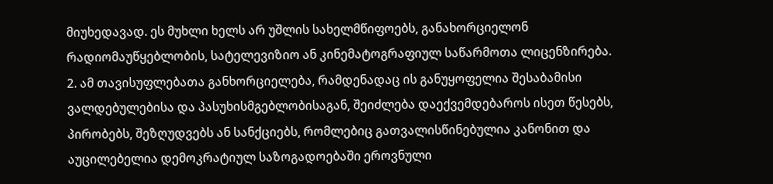მიუხედავად. ეს მუხლი ხელს არ უშლის სახელმწიფოებს, განახორციელონ რადიომაუწყებლობის, სატელევიზიო ან კინემატოგრაფიულ საწარმოთა ლიცენზირება.
2. ამ თავისუფლებათა განხორციელება, რამდენადაც ის განუყოფელია შესაბამისი ვალდებულებისა და პასუხისმგებლობისაგან, შეიძლება დაექვემდებაროს ისეთ წესებს, პირობებს, შეზღუდვებს ან სანქციებს, რომლებიც გათვალისწინებულია კანონით და აუცილებელია დემოკრატიულ საზოგადოებაში ეროვნული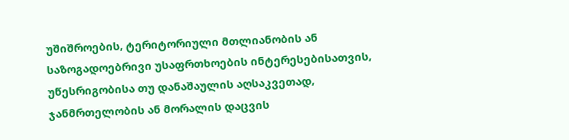უშიშროების, ტერიტორიული მთლიანობის ან საზოგადოებრივი უსაფრთხოების ინტერესებისათვის, უწესრიგობისა თუ დანაშაულის აღსაკვეთად, ჯანმრთელობის ან მორალის დაცვის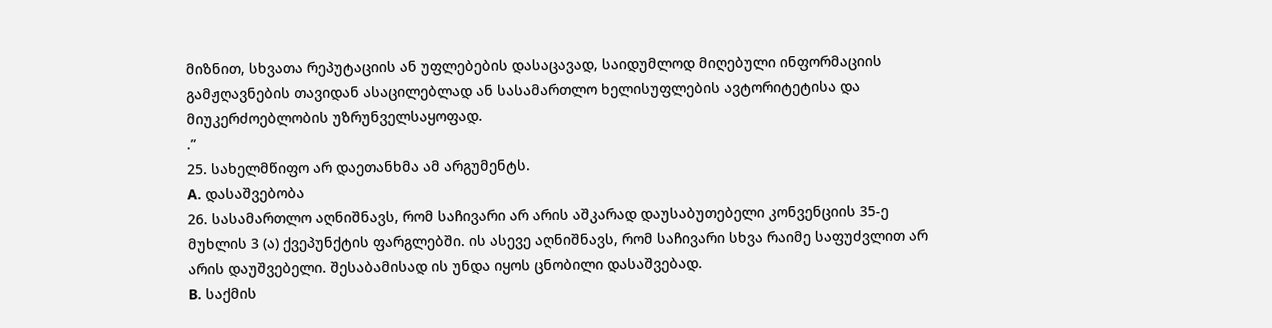მიზნით, სხვათა რეპუტაციის ან უფლებების დასაცავად, საიდუმლოდ მიღებული ინფორმაციის გამჟღავნების თავიდან ასაცილებლად ან სასამართლო ხელისუფლების ავტორიტეტისა და მიუკერძოებლობის უზრუნველსაყოფად.
.”
25. სახელმწიფო არ დაეთანხმა ამ არგუმენტს.
A. დასაშვებობა
26. სასამართლო აღნიშნავს, რომ საჩივარი არ არის აშკარად დაუსაბუთებელი კონვენციის 35-ე მუხლის 3 (ა) ქვეპუნქტის ფარგლებში. ის ასევე აღნიშნავს, რომ საჩივარი სხვა რაიმე საფუძვლით არ არის დაუშვებელი. შესაბამისად ის უნდა იყოს ცნობილი დასაშვებად.
B. საქმის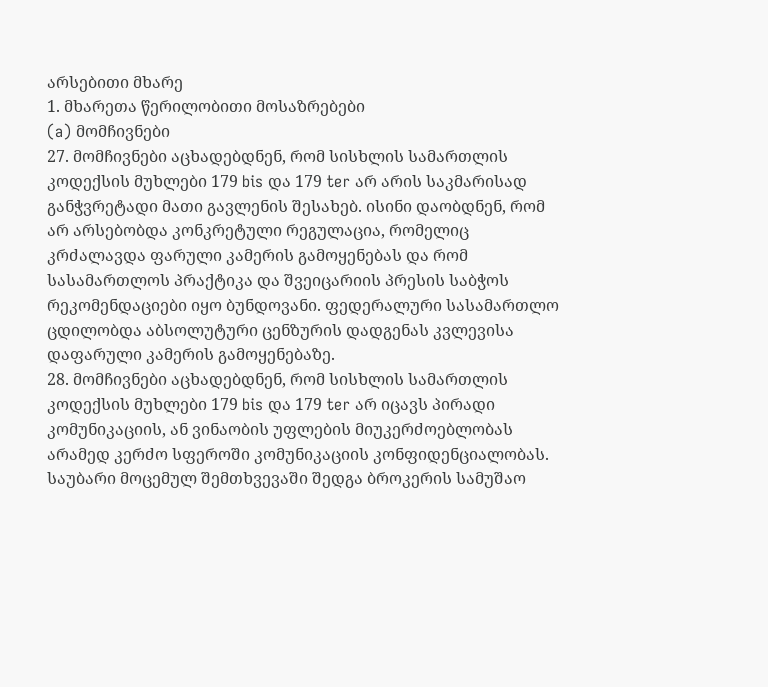არსებითი მხარე
1. მხარეთა წერილობითი მოსაზრებები
(a) მომჩივნები
27. მომჩივნები აცხადებდნენ, რომ სისხლის სამართლის კოდექსის მუხლები 179 bis და 179 ter არ არის საკმარისად განჭვრეტადი მათი გავლენის შესახებ. ისინი დაობდნენ, რომ არ არსებობდა კონკრეტული რეგულაცია, რომელიც კრძალავდა ფარული კამერის გამოყენებას და რომ სასამართლოს პრაქტიკა და შვეიცარიის პრესის საბჭოს რეკომენდაციები იყო ბუნდოვანი. ფედერალური სასამართლო ცდილობდა აბსოლუტური ცენზურის დადგენას კვლევისა დაფარული კამერის გამოყენებაზე.
28. მომჩივნები აცხადებდნენ, რომ სისხლის სამართლის კოდექსის მუხლები 179 bis და 179 ter არ იცავს პირადი კომუნიკაციის, ან ვინაობის უფლების მიუკერძოებლობას არამედ კერძო სფეროში კომუნიკაციის კონფიდენციალობას. საუბარი მოცემულ შემთხვევაში შედგა ბროკერის სამუშაო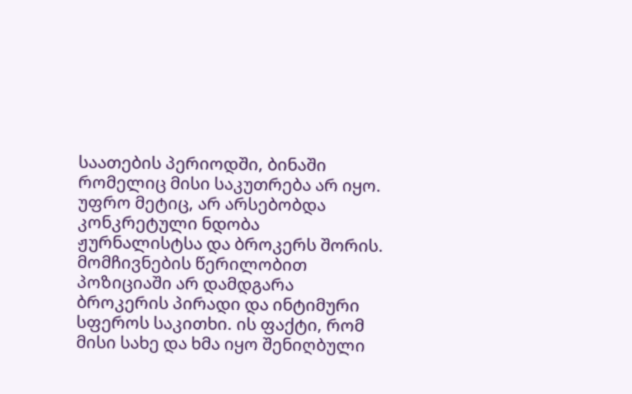საათების პერიოდში, ბინაში რომელიც მისი საკუთრება არ იყო. უფრო მეტიც, არ არსებობდა კონკრეტული ნდობა ჟურნალისტსა და ბროკერს შორის. მომჩივნების წერილობით პოზიციაში არ დამდგარა ბროკერის პირადი და ინტიმური სფეროს საკითხი. ის ფაქტი, რომ მისი სახე და ხმა იყო შენიღბული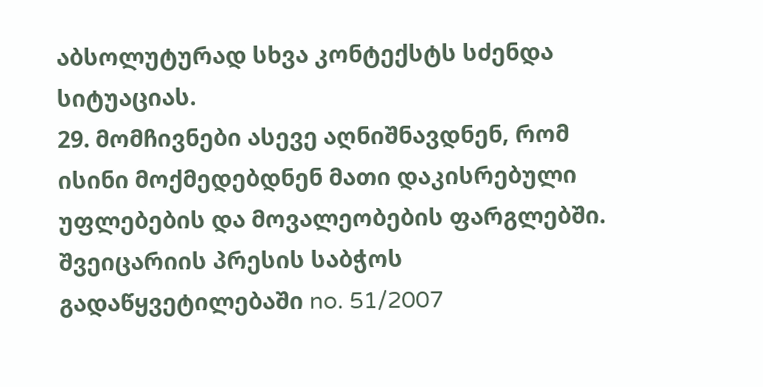აბსოლუტურად სხვა კონტექსტს სძენდა სიტუაციას.
29. მომჩივნები ასევე აღნიშნავდნენ, რომ ისინი მოქმედებდნენ მათი დაკისრებული უფლებების და მოვალეობების ფარგლებში. შვეიცარიის პრესის საბჭოს გადაწყვეტილებაში no. 51/2007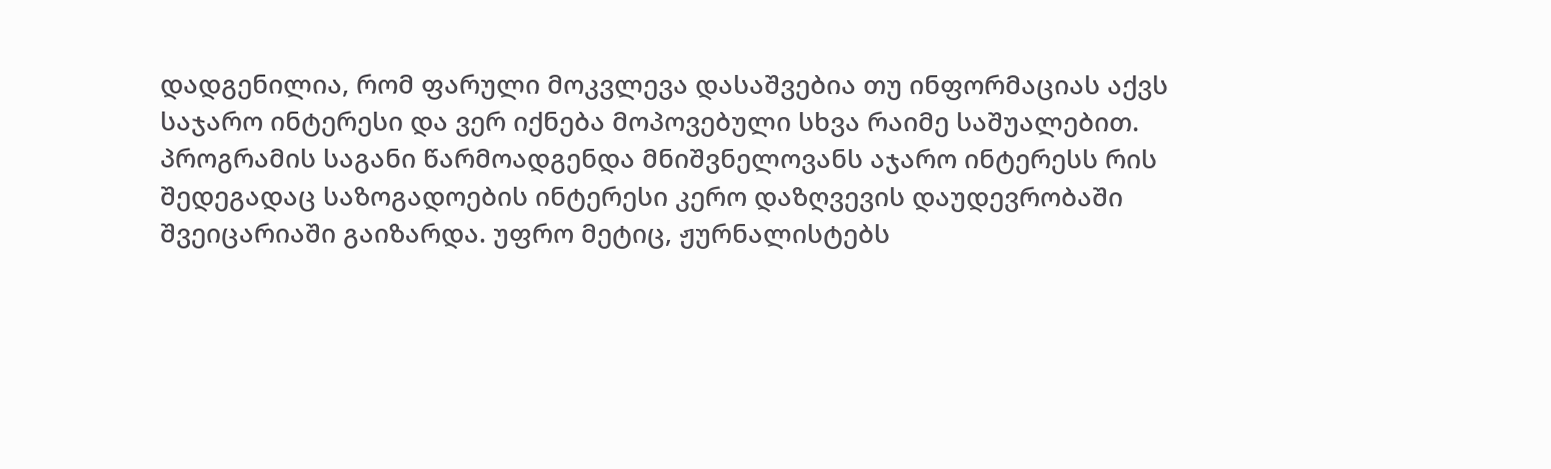დადგენილია, რომ ფარული მოკვლევა დასაშვებია თუ ინფორმაციას აქვს საჯარო ინტერესი და ვერ იქნება მოპოვებული სხვა რაიმე საშუალებით. პროგრამის საგანი წარმოადგენდა მნიშვნელოვანს აჯარო ინტერესს რის შედეგადაც საზოგადოების ინტერესი კერო დაზღვევის დაუდევრობაში შვეიცარიაში გაიზარდა. უფრო მეტიც, ჟურნალისტებს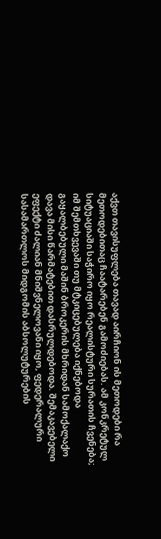აქვთ თავისუფლება თავად აირჩიონ ის მეთოდები რა მეთოდებითაც ჩაატარებენ გამოძიებას. ამ კონკრეტულ სიტუაციაში საჭირო იყო რეალისტური სურათის ჩვენება; იმ შემთხვევაში თუ მტკიცებულება იქნებოდა გაყალბებული მაშინ ბროკერის მხრიდან სამოქალაქო დავა მისი წარმატებით დასრულდებოდა. შემაკავებელი ეფექტი ძალიან მნიშვნელოვანი იყო, ფედერალური სასამართლოს მიდგომის აბსოლუტურების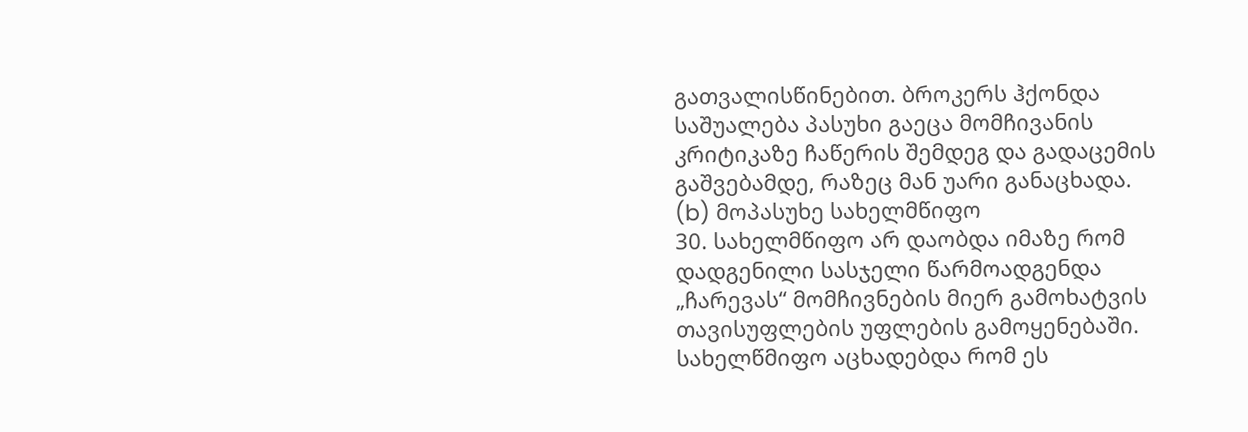გათვალისწინებით. ბროკერს ჰქონდა საშუალება პასუხი გაეცა მომჩივანის კრიტიკაზე ჩაწერის შემდეგ და გადაცემის გაშვებამდე, რაზეც მან უარი განაცხადა.
(b) მოპასუხე სახელმწიფო
30. სახელმწიფო არ დაობდა იმაზე რომ დადგენილი სასჯელი წარმოადგენდა „ჩარევას“ მომჩივნების მიერ გამოხატვის თავისუფლების უფლების გამოყენებაში. სახელწმიფო აცხადებდა რომ ეს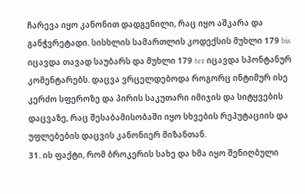ჩარევა იყო კანონით დადგენილი, რაც იყო აშკარა და განჭვრეტადი. სისხლის სამართლის კოდექსის მუხლი 179 bis იცავდა თავად საუბარს და მუხლი 179 ter იცავდა სპონტანურ კომენტარებს. დაცვა ვრცელდებოდა როგორც ინტიმურ ისე კერძო სფეროზე და პირის საკუთარი იმიჯის და სიტყვების დაცვაზე, რაც შესაბამისობაში იყო სხვების რეპუტაციის და უფლებების დაცვის კანონიერ მიზანთან.
31. ის ფაქტი, რომ ბროკერის სახე და ხმა იყო შენიღბული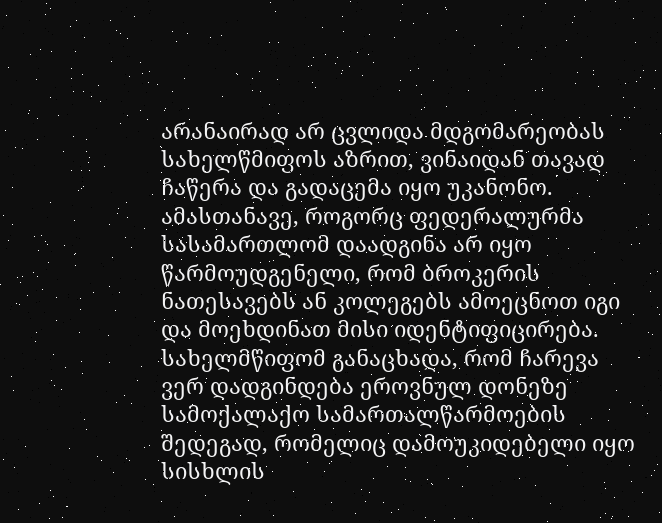არანაირად არ ცვლიდა მდგომარეობას სახელწმიფოს აზრით, ვინაიდან თავად ჩაწერა და გადაცემა იყო უკანონო. ამასთანავე, როგორც ფედერალურმა სასამართლომ დაადგინა არ იყო წარმოუდგენელი, რომ ბროკერის ნათესავებს ან კოლეგებს ამოეცნოთ იგი და მოეხდინათ მისი იდენტიფიცირება. სახელმწიფომ განაცხადა, რომ ჩარევა ვერ დადგინდება ეროვნულ დონეზე სამოქალაქო სამართალწარმოების შედეგად, რომელიც დამოუკიდებელი იყო სისხლის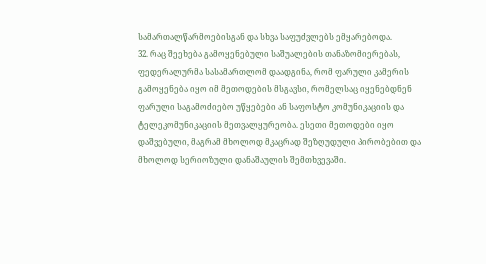სამართალწარმოებისგან და სხვა საფუძვლებს ემყარებოდა.
32. რაც შეეხება გამოყენებული საშუალების თანაზომიერებას, ფედერალურმა სასამართლომ დაადგინა, რომ ფარული კამერის გამოყენება იყო იმ მეთოდების მსგავსი, რომელსაც იყენებდნენ ფარული საგამოძიებო უწყებები ან საფოსტო კომუნიკაციის და ტელეკომუნიკაციის მეთვალყურეობა. ესეთი მეთოდები იყო დაშვებული, მაგრამ მხოლოდ მკაცრად შეზღუდული პირობებით და მხოლოდ სერიოზული დანაშაულის შემთხვევაში.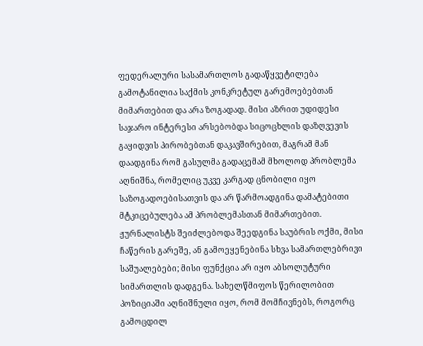ფედერალური სასამართლოს გადაწყვეტილება გამოტანილია საქმის კონკრეტულ გარემოებებთან მიმართებით და არა ზოგადად. მისი აზრით უდიდესი საჯარო ინტერესი არსებობდა სიცოცხლის დაზღვევის გაყიდვის პირობებთან დაკავშირებით, მაგრამ მან დაადგინა რომ გასულმა გადაცემამ მხოლოდ პრობლემა აღნიშნა, რომელიც უკვე კარგად ცნობილი იყო საზოგადოებისათვის და არ წარმოადგინა დამატებითი მტკიცებულება ამ პრობლემასთან მიმართებით. ჟურნალისტს შეიძლებოდა შეედგინა საუბრის ოქმი, მისი ჩაწერის გარეშე, ან გამოეყენებინა სხვა სამართლებრივი საშუალებები; მისი ფუნქცია არ იყო აბსოლუტური სიმართლის დადგენა. სახელწმიფოს წერილობით პოზიციაში აღნიშნული იყო, რომ მომჩივნებს, როგორც გამოცდილ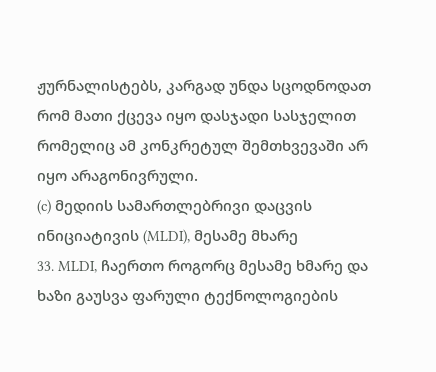ჟურნალისტებს, კარგად უნდა სცოდნოდათ რომ მათი ქცევა იყო დასჯადი სასჯელით რომელიც ამ კონკრეტულ შემთხვევაში არ იყო არაგონივრული.
(c) მედიის სამართლებრივი დაცვის ინიციატივის (MLDI), მესამე მხარე
33. MLDI, ჩაერთო როგორც მესამე ხმარე და ხაზი გაუსვა ფარული ტექნოლოგიების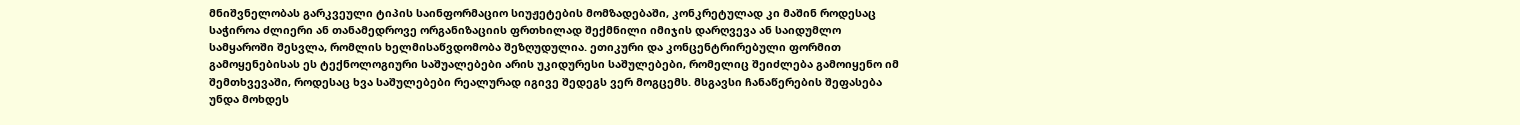მნიშვნელობას გარკვეული ტიპის საინფორმაციო სიუჟეტების მომზადებაში, კონკრეტულად კი მაშინ როდესაც საჭიროა ძლიერი ან თანამედროვე ორგანიზაციის ფრთხილად შექმნილი იმიჯის დარღვევა ან საიდუმლო სამყაროში შესვლა, რომლის ხელმისაწვდომობა შეზღუდულია. ეთიკური და კონცენტრირებული ფორმით გამოყენებისას ეს ტექნოლოგიური საშუალებები არის უკიდურესი საშულებები, რომელიც შეიძლება გამოიყენო იმ შემთხვევაში, როდესაც ხვა საშულებები რეალურად იგივე შედეგს ვერ მოგცემს. მსგავსი ჩანაწერების შეფასება უნდა მოხდეს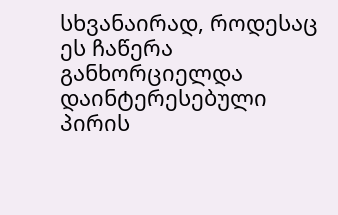სხვანაირად, როდესაც ეს ჩაწერა განხორციელდა დაინტერესებული პირის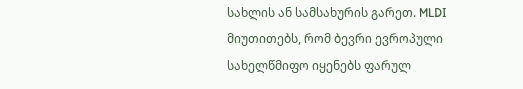სახლის ან სამსახურის გარეთ. MLDI მიუთითებს, რომ ბევრი ევროპული სახელწმიფო იყენებს ფარულ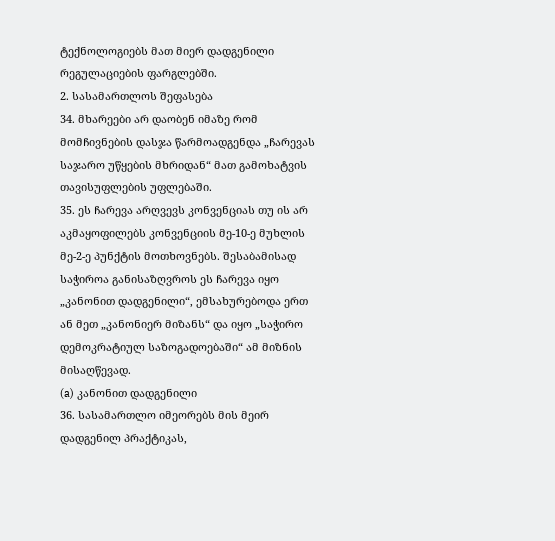ტექნოლოგიებს მათ მიერ დადგენილი რეგულაციების ფარგლებში.
2. სასამართლოს შეფასება
34. მხარეები არ დაობენ იმაზე რომ მომჩივნების დასჯა წარმოადგენდა „ჩარევას საჯარო უწყების მხრიდან“ მათ გამოხატვის თავისუფლების უფლებაში.
35. ეს ჩარევა არღვევს კონვენციას თუ ის არ აკმაყოფილებს კონვენციის მე-10-ე მუხლის მე-2-ე პუნქტის მოთხოვნებს. შესაბამისად საჭიროა განისაზღვროს ეს ჩარევა იყო „კანონით დადგენილი“, ემსახურებოდა ერთ ან მეთ „კანონიერ მიზანს“ და იყო „საჭირო დემოკრატიულ საზოგადოებაში“ ამ მიზნის მისაღწევად.
(a) კანონით დადგენილი
36. სასამართლო იმეორებს მის მეირ დადგენილ პრაქტიკას,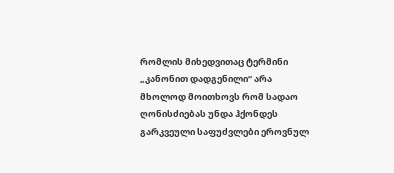რომლის მიხედვითაც ტერმინი „კანონით დადგენილი“ არა მხოლოდ მოითხოვს რომ სადაო ღონისძიებას უნდა ჰქონდეს გარკვეული საფუძვლები ეროვნულ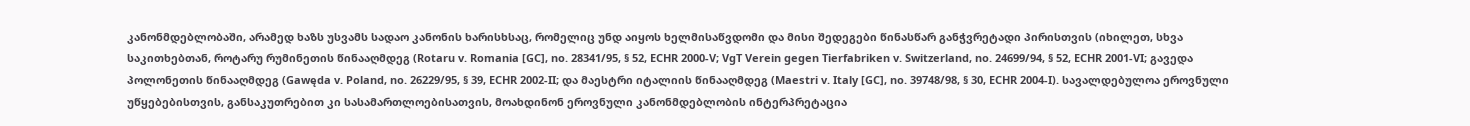კანონმდებლობაში, არამედ ხაზს უსვამს სადაო კანონის ხარისხსაც, რომელიც უნდ აიყოს ხელმისაწვდომი და მისი შედეგები წინასწარ განჭვრეტადი პირისთვის (იხილეთ, სხვა საკითხებთან, როტარუ რუმინეთის წინააღმდეგ (Rotaru v. Romania [GC], no. 28341/95, § 52, ECHR 2000-V; VgT Verein gegen Tierfabriken v. Switzerland, no. 24699/94, § 52, ECHR 2001-VI; გავედა პოლონეთის წინააღმდეგ (Gawęda v. Poland, no. 26229/95, § 39, ECHR 2002-II; და მაესტრი იტალიის წინააღმდეგ (Maestri v. Italy [GC], no. 39748/98, § 30, ECHR 2004-I). სავალდებულოა ეროვნული უწყებებისთვის, განსაკუთრებით კი სასამართლოებისათვის, მოახდინონ ეროვნული კანონმდებლობის ინტერპრეტაცია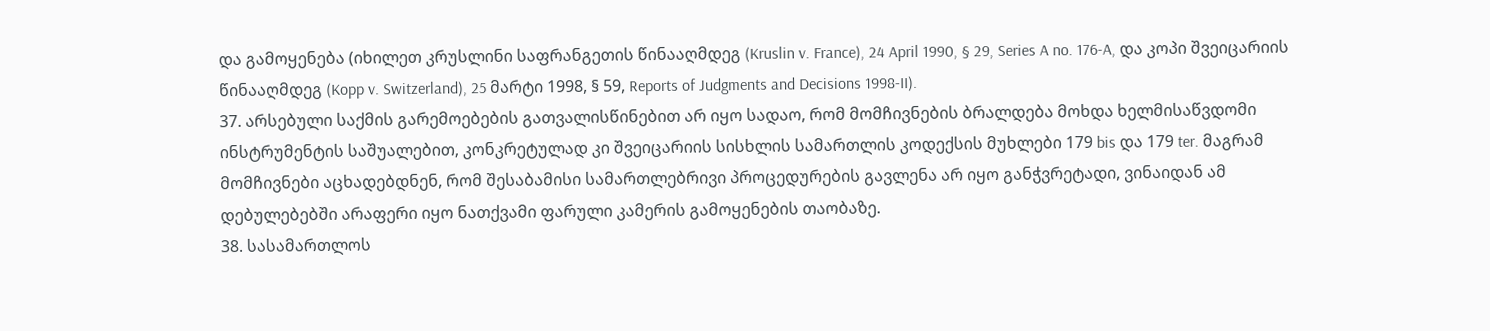და გამოყენება (იხილეთ კრუსლინი საფრანგეთის წინააღმდეგ (Kruslin v. France), 24 April 1990, § 29, Series A no. 176-A, და კოპი შვეიცარიის წინააღმდეგ (Kopp v. Switzerland), 25 მარტი 1998, § 59, Reports of Judgments and Decisions 1998-II).
37. არსებული საქმის გარემოებების გათვალისწინებით არ იყო სადაო, რომ მომჩივნების ბრალდება მოხდა ხელმისაწვდომი ინსტრუმენტის საშუალებით, კონკრეტულად კი შვეიცარიის სისხლის სამართლის კოდექსის მუხლები 179 bis და 179 ter. მაგრამ მომჩივნები აცხადებდნენ, რომ შესაბამისი სამართლებრივი პროცედურების გავლენა არ იყო განჭვრეტადი, ვინაიდან ამ დებულებებში არაფერი იყო ნათქვამი ფარული კამერის გამოყენების თაობაზე.
38. სასამართლოს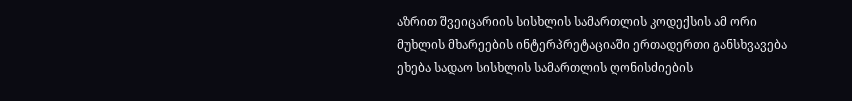აზრით შვეიცარიის სისხლის სამართლის კოდექსის ამ ორი მუხლის მხარეების ინტერპრეტაციაში ერთადერთი განსხვავება ეხება სადაო სისხლის სამართლის ღონისძიების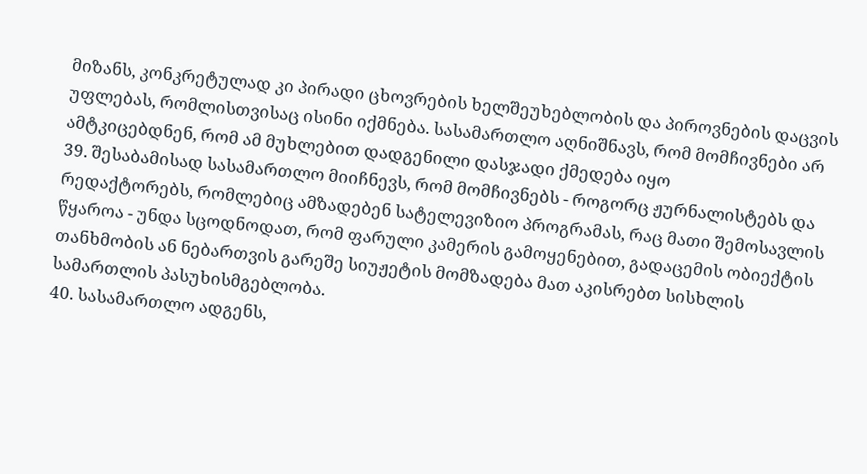მიზანს, კონკრეტულად კი პირადი ცხოვრების ხელშეუხებლობის და პიროვნების დაცვის უფლებას, რომლისთვისაც ისინი იქმნება. სასამართლო აღნიშნავს, რომ მომჩივნები არ ამტკიცებდნენ, რომ ამ მუხლებით დადგენილი დასჯადი ქმედება იყო
39. შესაბამისად სასამართლო მიიჩნევს, რომ მომჩივნებს - როგორც ჟურნალისტებს და რედაქტორებს, რომლებიც ამზადებენ სატელევიზიო პროგრამას, რაც მათი შემოსავლის წყაროა - უნდა სცოდნოდათ, რომ ფარული კამერის გამოყენებით, გადაცემის ობიექტის თანხმობის ან ნებართვის გარეშე სიუჟეტის მომზადება მათ აკისრებთ სისხლის სამართლის პასუხისმგებლობა.
40. სასამართლო ადგენს,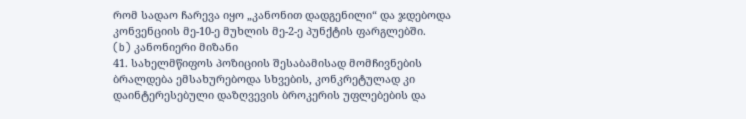რომ სადაო ჩარევა იყო „კანონით დადგენილი“ და ჯდებოდა კონვენციის მე-10-ე მუხლის მე-2-ე პუნქტის ფარგლებში.
(b) კანონიერი მიზანი
41. სახელმწიფოს პოზიციის შესაბამისად მომჩივნების ბრალდება ემსახურებოდა სხვების, კონკრეტულად კი დაინტერესებული დაზღვევის ბროკერის უფლებების და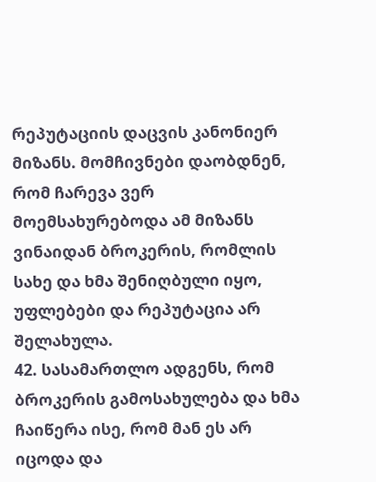რეპუტაციის დაცვის კანონიერ მიზანს. მომჩივნები დაობდნენ, რომ ჩარევა ვერ მოემსახურებოდა ამ მიზანს ვინაიდან ბროკერის, რომლის სახე და ხმა შენიღბული იყო, უფლებები და რეპუტაცია არ შელახულა.
42. სასამართლო ადგენს, რომ ბროკერის გამოსახულება და ხმა ჩაიწერა ისე, რომ მან ეს არ იცოდა და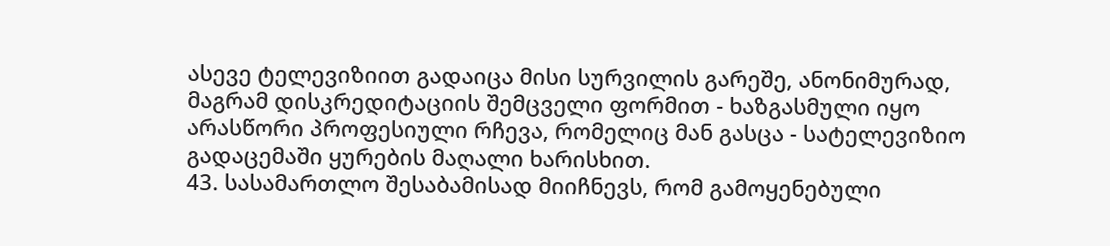ასევე ტელევიზიით გადაიცა მისი სურვილის გარეშე, ანონიმურად, მაგრამ დისკრედიტაციის შემცველი ფორმით - ხაზგასმული იყო არასწორი პროფესიული რჩევა, რომელიც მან გასცა - სატელევიზიო გადაცემაში ყურების მაღალი ხარისხით.
43. სასამართლო შესაბამისად მიიჩნევს, რომ გამოყენებული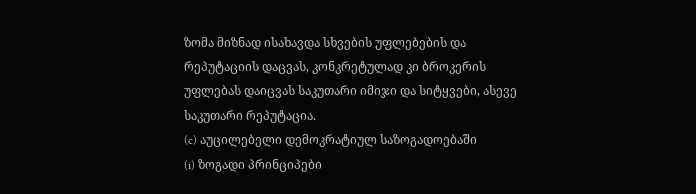ზომა მიზნად ისახავდა სხვების უფლებების და რეპუტაციის დაცვას, კონკრეტულად კი ბროკერის უფლებას დაიცვას საკუთარი იმიჯი და სიტყვები, ასევე საკუთარი რეპუტაცია.
(c) აუცილებელი დემოკრატიულ საზოგადოებაში
(i) ზოგადი პრინციპები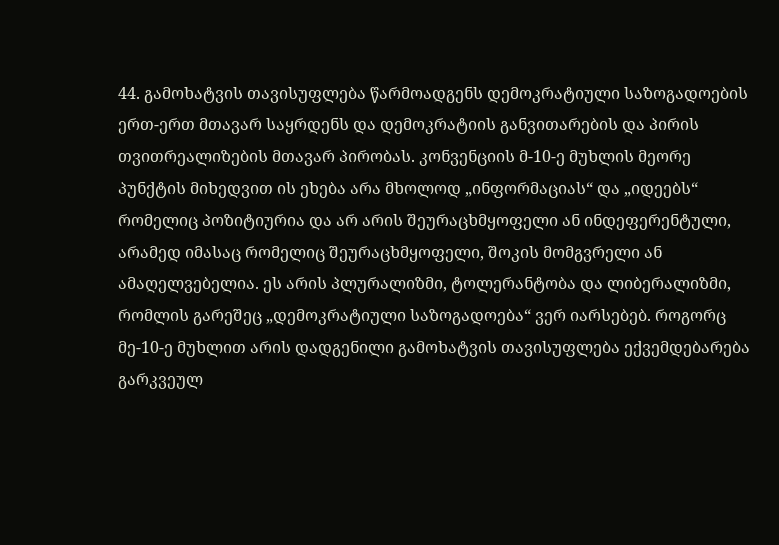44. გამოხატვის თავისუფლება წარმოადგენს დემოკრატიული საზოგადოების ერთ-ერთ მთავარ საყრდენს და დემოკრატიის განვითარების და პირის თვითრეალიზების მთავარ პირობას. კონვენციის მ-10-ე მუხლის მეორე პუნქტის მიხედვით ის ეხება არა მხოლოდ „ინფორმაციას“ და „იდეებს“ რომელიც პოზიტიურია და არ არის შეურაცხმყოფელი ან ინდეფერენტული, არამედ იმასაც რომელიც შეურაცხმყოფელი, შოკის მომგვრელი ან ამაღელვებელია. ეს არის პლურალიზმი, ტოლერანტობა და ლიბერალიზმი, რომლის გარეშეც „დემოკრატიული საზოგადოება“ ვერ იარსებებ. როგორც მე-10-ე მუხლით არის დადგენილი გამოხატვის თავისუფლება ექვემდებარება გარკვეულ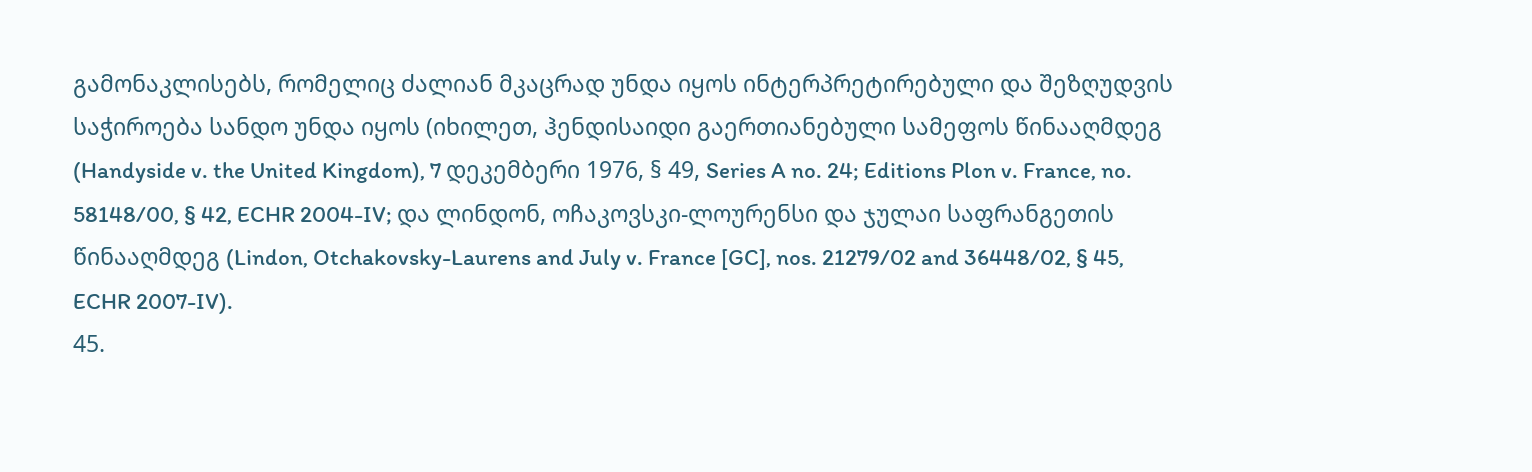გამონაკლისებს, რომელიც ძალიან მკაცრად უნდა იყოს ინტერპრეტირებული და შეზღუდვის საჭიროება სანდო უნდა იყოს (იხილეთ, ჰენდისაიდი გაერთიანებული სამეფოს წინააღმდეგ (Handyside v. the United Kingdom), 7 დეკემბერი 1976, § 49, Series A no. 24; Editions Plon v. France, no. 58148/00, § 42, ECHR 2004-IV; და ლინდონ, ოჩაკოვსკი-ლოურენსი და ჯულაი საფრანგეთის წინააღმდეგ (Lindon, Otchakovsky-Laurens and July v. France [GC], nos. 21279/02 and 36448/02, § 45, ECHR 2007-IV).
45.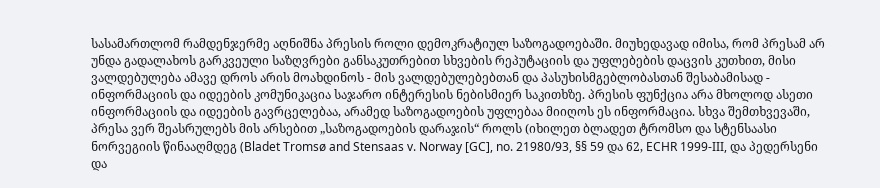სასამართლომ რამდენჯერმე აღნიშნა პრესის როლი დემოკრატიულ საზოგადოებაში. მიუხედავად იმისა, რომ პრესამ არ უნდა გადალახოს გარკვეული საზღვრები განსაკუთრებით სხვების რეპუტაციის და უფლებების დაცვის კუთხით, მისი ვალდებულება ამავე დროს არის მოახდინოს - მის ვალდებულებებთან და პასუხისმგებლობასთან შესაბამისად - ინფორმაციის და იდეების კომუნიკაცია საჯარო ინტერესის ნებისმიერ საკითხზე. პრესის ფუნქცია არა მხოლოდ ასეთი ინფორმაციის და იდეების გავრცელებაა, არამედ საზოგადოების უფლებაა მიიღოს ეს ინფორმაცია. სხვა შემთხვევაში, პრესა ვერ შეასრულებს მის არსებით „საზოგადოების დარაჯის“ როლს (იხილეთ ბლადეთ ტრომსო და სტენსაასი ნორვეგიის წინააღმდეგ (Bladet Tromsø and Stensaas v. Norway [GC], no. 21980/93, §§ 59 და 62, ECHR 1999-III, და პედერსენი და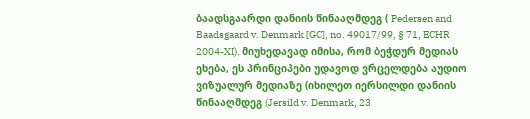ბაადსგაარდი დანიის წინააღმდეგ ( Pedersen and Baadsgaard v. Denmark [GC], no. 49017/99, § 71, ECHR 2004-XI). მიუხედავად იმისა, რომ ბეჭდურ მედიას ეხება, ეს პრინციპები უდავოდ ვრცელდება აუდიო ვიზუალურ მედიაზე (იხილეთ იერსილდი დანიის წინააღმდეგ (Jersild v. Denmark, 23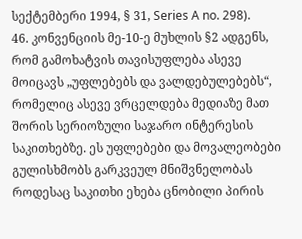სექტემბერი 1994, § 31, Series A no. 298).
46. კონვენციის მე-10-ე მუხლის §2 ადგენს, რომ გამოხატვის თავისუფლება ასევე მოიცავს „უფლებებს და ვალდებულებებს“, რომელიც ასევე ვრცელდება მედიაზე მათ შორის სერიოზული საჯარო ინტერესის საკითხებზე. ეს უფლებები და მოვალეობები გულისხმობს გარკვეულ მნიშვნელობას როდესაც საკითხი ეხება ცნობილი პირის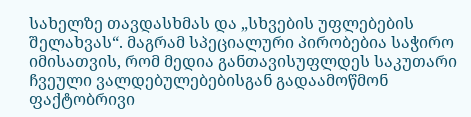სახელზე თავდასხმას და „სხვების უფლებების შელახვას“. მაგრამ სპეციალური პირობებია საჭირო იმისათვის, რომ მედია განთავისუფლდეს საკუთარი ჩვეული ვალდებულებებისგან გადაამოწმონ ფაქტობრივი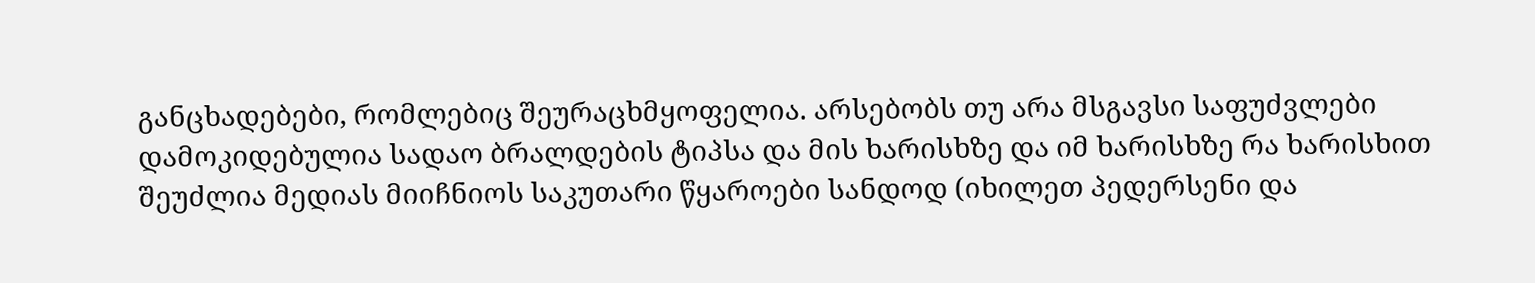განცხადებები, რომლებიც შეურაცხმყოფელია. არსებობს თუ არა მსგავსი საფუძვლები დამოკიდებულია სადაო ბრალდების ტიპსა და მის ხარისხზე და იმ ხარისხზე რა ხარისხით შეუძლია მედიას მიიჩნიოს საკუთარი წყაროები სანდოდ (იხილეთ პედერსენი და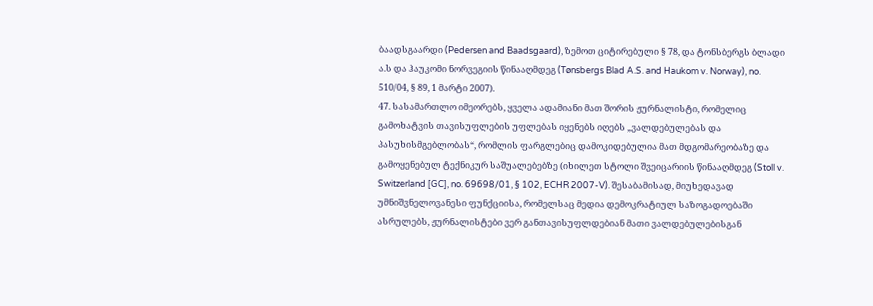ბაადსგაარდი (Pedersen and Baadsgaard), ზემოთ ციტირებული § 78, და ტონსბერგს ბლადი ა.ს და ჰაუკომი ნორვეგიის წინააღმდეგ (Tønsbergs Blad A.S. and Haukom v. Norway), no. 510/04, § 89, 1 მარტი 2007).
47. სასამართლო იმეორებს, ყველა ადამიანი მათ შორის ჟურნალისტი, რომელიც გამოხატვის თავისუფლების უფლებას იყენებს იღებს „ვალდებულებას და პასუხისმგებლობას“, რომლის ფარგლებიც დამოკიდებულია მათ მდგომარეობაზე და გამოყენებულ ტექნიკურ საშუალებებზე (იხილეთ სტოლი შვეიცარიის წინააღმდეგ (Stoll v. Switzerland [GC], no. 69698/01, § 102, ECHR 2007-V). შესაბამისად, მიუხედავად უმნიშვნელოვანესი ფუნქციისა, რომელსაც მედია დემოკრატიულ საზოგადოებაში ასრულებს, ჟურნალისტები ვერ განთავისუფლდებიან მათი ვალდებულებისგან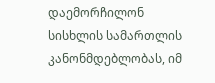დაემორჩილონ სისხლის სამართლის კანონმდებლობას, იმ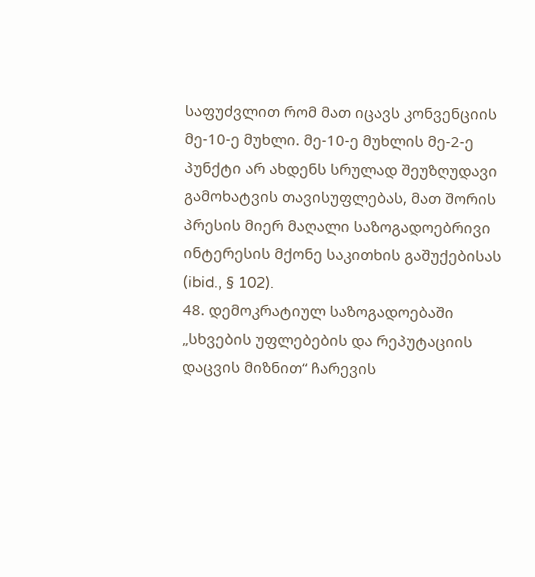საფუძვლით რომ მათ იცავს კონვენციის მე-10-ე მუხლი. მე-10-ე მუხლის მე-2-ე პუნქტი არ ახდენს სრულად შეუზღუდავი გამოხატვის თავისუფლებას, მათ შორის პრესის მიერ მაღალი საზოგადოებრივი ინტერესის მქონე საკითხის გაშუქებისას (ibid., § 102).
48. დემოკრატიულ საზოგადოებაში „სხვების უფლებების და რეპუტაციის დაცვის მიზნით“ ჩარევის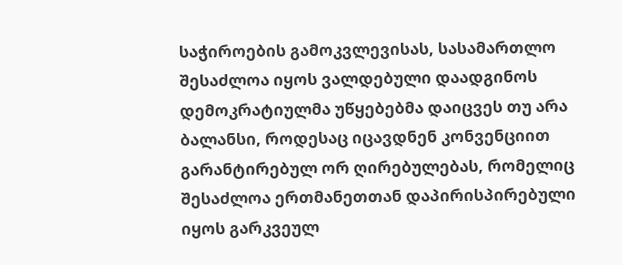საჭიროების გამოკვლევისას, სასამართლო შესაძლოა იყოს ვალდებული დაადგინოს დემოკრატიულმა უწყებებმა დაიცვეს თუ არა ბალანსი, როდესაც იცავდნენ კონვენციით გარანტირებულ ორ ღირებულებას, რომელიც შესაძლოა ერთმანეთთან დაპირისპირებული იყოს გარკვეულ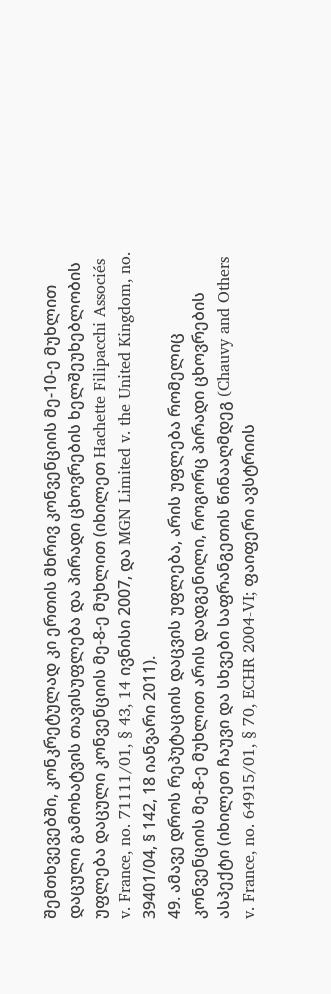შემთხვევებში, კონკრეტულად კი ერთის მხრივ კონვენციის მე-10-ე მუხლით დაცული გამოხატვის თავისუფლება და პირადი ცხოვრების ხელშეუხებლობის უფლება დაცული კონვენციის მე-8-ე მუხლით (იხილეთ Hachette Filipacchi Associés v. France, no. 71111/01, § 43, 14 ივნისი 2007, და MGN Limited v. the United Kingdom, no. 39401/04, § 142, 18 იანვარი 2011).
49. ამავე დროს რეპუტაციის დაცვის უფლება, არის უფლება რომელიც კონვენციის მე-8-ე მუხლით არის დადგენილი, როგორც პირადი ცხოვრების ასპექტი (იხილეთ ჩაუვი და სხვები საფრანგეთის წინააღმდეგ (Chauvy and Others v. France, no. 64915/01, § 70, ECHR 2004-VI; ფაიფერი ავსტრიის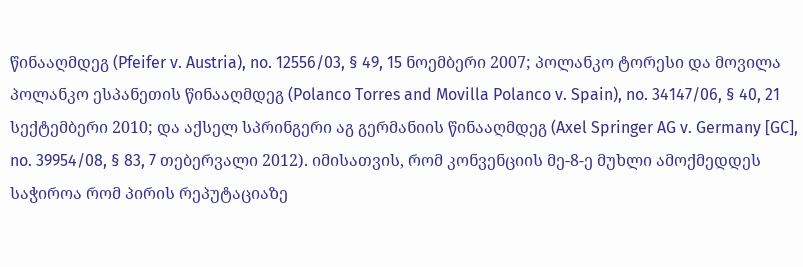წინააღმდეგ (Pfeifer v. Austria), no. 12556/03, § 49, 15 ნოემბერი 2007; პოლანკო ტორესი და მოვილა პოლანკო ესპანეთის წინააღმდეგ (Polanco Torres and Movilla Polanco v. Spain), no. 34147/06, § 40, 21 სექტემბერი 2010; და აქსელ სპრინგერი აგ გერმანიის წინააღმდეგ (Axel Springer AG v. Germany [GC], no. 39954/08, § 83, 7 თებერვალი 2012). იმისათვის, რომ კონვენციის მე-8-ე მუხლი ამოქმედდეს საჭიროა რომ პირის რეპუტაციაზე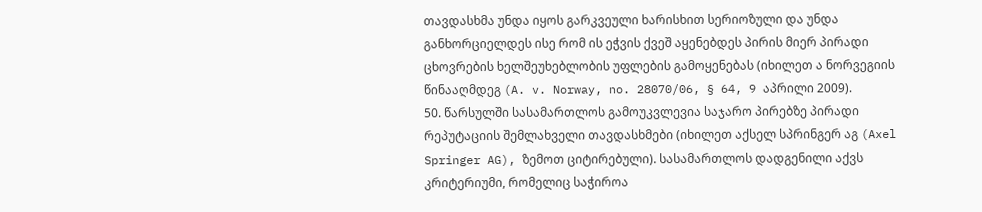თავდასხმა უნდა იყოს გარკვეული ხარისხით სერიოზული და უნდა განხორციელდეს ისე რომ ის ეჭვის ქვეშ აყენებდეს პირის მიერ პირადი ცხოვრების ხელშეუხებლობის უფლების გამოყენებას (იხილეთ ა ნორვეგიის წინააღმდეგ (A. v. Norway, no. 28070/06, § 64, 9 აპრილი 2009).
50. წარსულში სასამართლოს გამოუკვლევია საჯარო პირებზე პირადი რეპუტაციის შემლახველი თავდასხმები (იხილეთ აქსელ სპრინგერ აგ (Axel Springer AG), ზემოთ ციტირებული). სასამართლოს დადგენილი აქვს კრიტერიუმი, რომელიც საჭიროა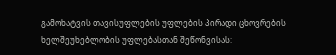გამოხატვის თავისუფლების უფლების პირადი ცხოვრების ხელშეუხებლობის უფლებასთან შეწონვისას: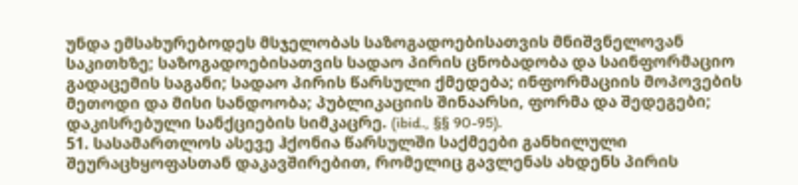უნდა ემსახურებოდეს მსჯელობას საზოგადოებისათვის მნიშვნელოვან საკითხზე; საზოგადოებისათვის სადაო პირის ცნობადობა და საინფორმაციო გადაცემის საგანი; სადაო პირის წარსული ქმედება; ინფორმაციის მოპოვების მეთოდი და მისი სანდოობა; პუბლიკაციის შინაარსი, ფორმა და შედეგები; დაკისრებული სანქციების სიმკაცრე. (ibid., §§ 90-95).
51. სასამართლოს ასევე ჰქონია წარსულში საქმეები განხილული შეურაცხყოფასთან დაკავშირებით, რომელიც გავლენას ახდენს პირის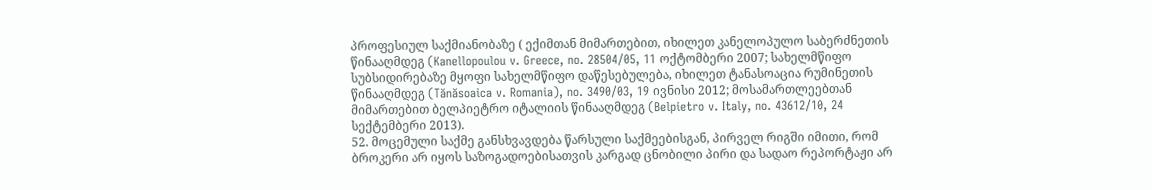პროფესიულ საქმიანობაზე ( ექიმთან მიმართებით, იხილეთ კანელოპულო საბერძნეთის წინააღმდეგ (Kanellopoulou v. Greece, no. 28504/05, 11 ოქტომბერი 2007; სახელმწიფო სუბსიდირებაზე მყოფი სახელმწიფო დაწესებულება, იხილეთ ტანასოაცია რუმინეთის წინააღმდეგ (Tănăsoaica v. Romania), no. 3490/03, 19 ივნისი 2012; მოსამართლეებთან მიმართებით ბელპიეტრო იტალიის წინააღმდეგ (Belpietro v. Italy, no. 43612/10, 24 სექტემბერი 2013).
52. მოცემული საქმე განსხვავდება წარსული საქმეებისგან, პირველ რიგში იმითი, რომ ბროკერი არ იყოს საზოგადოებისათვის კარგად ცნობილი პირი და სადაო რეპორტაჟი არ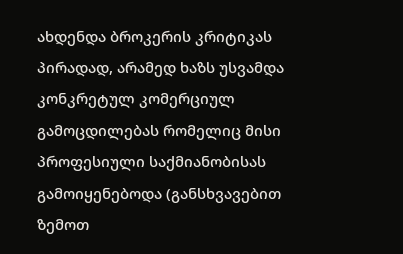ახდენდა ბროკერის კრიტიკას პირადად, არამედ ხაზს უსვამდა კონკრეტულ კომერციულ გამოცდილებას რომელიც მისი პროფესიული საქმიანობისას გამოიყენებოდა (განსხვავებით ზემოთ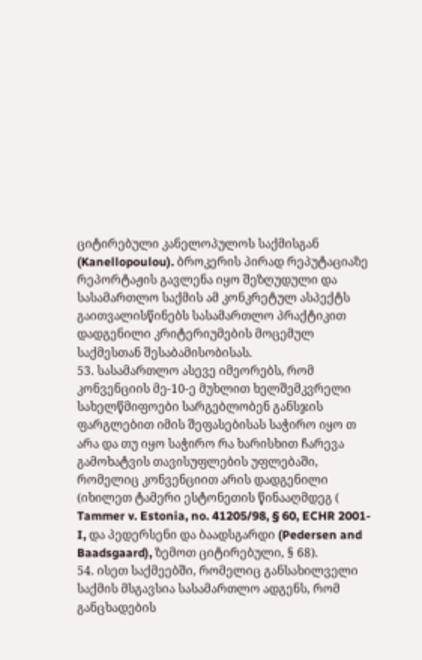ციტირებული კანელოპულოს საქმისგან (Kanellopoulou). ბროკერის პირად რეპუტაციაზე რეპორტაჟის გავლენა იყო შეზღუდული და სასამართლო საქმის ამ კონკრეტულ ასპექტს გაითვალისწინებს სასამართლო პრაქტიკით დადგენილი კრიტერიუმების მოცემულ საქმესთან შესაბამისობისას.
53. სასამართლო ასევე იმეორებს, რომ კონვენციის მე-10-ე მუხლით ხელშემკვრელი სახელწმიფოები სარგებლობენ განსჯის ფარგლებით იმის შეფასებისას საჭირო იყო თ არა და თუ იყო საჭირო რა ხარისხით ჩარევა გამოხატვის თავისუფლების უფლებაში, რომელიც კონვენციით არის დადგენილი (იხილეთ ტამერი ესტონეთის წინააღმდეგ ( Tammer v. Estonia, no. 41205/98, § 60, ECHR 2001-I, და პედერსენი და ბაადსგარდი (Pedersen and Baadsgaard), ზემოთ ციტირებული, § 68).
54. ისეთ საქმეებში, რომელიც განსახილველი საქმის მსგავსია სასამართლო ადგენს, რომ განცხადების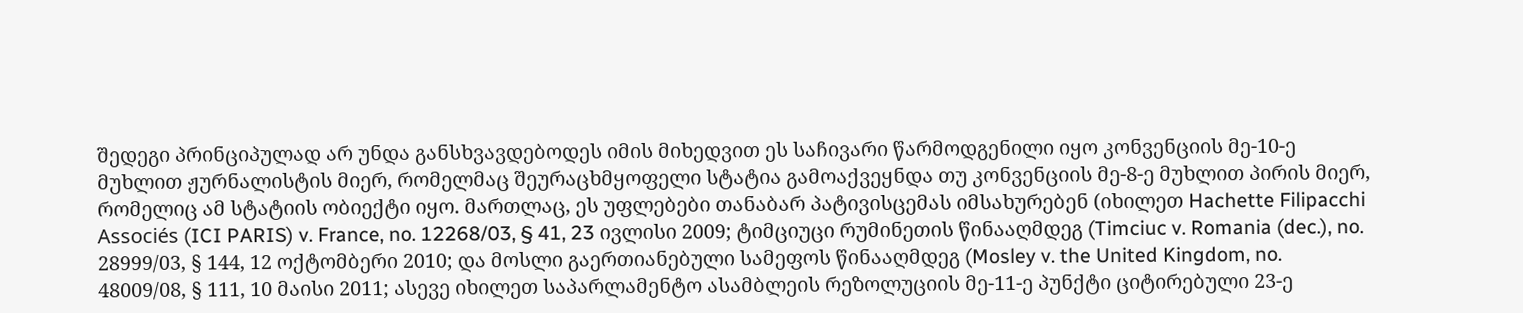შედეგი პრინციპულად არ უნდა განსხვავდებოდეს იმის მიხედვით ეს საჩივარი წარმოდგენილი იყო კონვენციის მე-10-ე მუხლით ჟურნალისტის მიერ, რომელმაც შეურაცხმყოფელი სტატია გამოაქვეყნდა თუ კონვენციის მე-8-ე მუხლით პირის მიერ, რომელიც ამ სტატიის ობიექტი იყო. მართლაც, ეს უფლებები თანაბარ პატივისცემას იმსახურებენ (იხილეთ Hachette Filipacchi Associés (ICI PARIS) v. France, no. 12268/03, § 41, 23 ივლისი 2009; ტიმციუცი რუმინეთის წინააღმდეგ (Timciuc v. Romania (dec.), no. 28999/03, § 144, 12 ოქტომბერი 2010; და მოსლი გაერთიანებული სამეფოს წინააღმდეგ (Mosley v. the United Kingdom, no. 48009/08, § 111, 10 მაისი 2011; ასევე იხილეთ საპარლამენტო ასამბლეის რეზოლუციის მე-11-ე პუნქტი ციტირებული 23-ე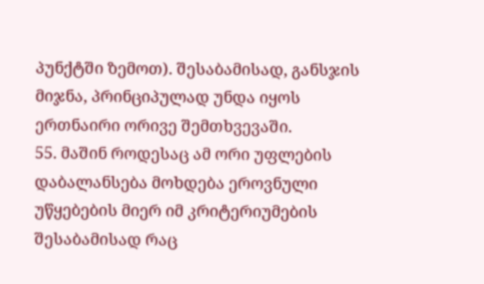პუნქტში ზემოთ). შესაბამისად, განსჯის მიჯნა, პრინციპულად უნდა იყოს ერთნაირი ორივე შემთხვევაში.
55. მაშინ როდესაც ამ ორი უფლების დაბალანსება მოხდება ეროვნული უწყებების მიერ იმ კრიტერიუმების შესაბამისად რაც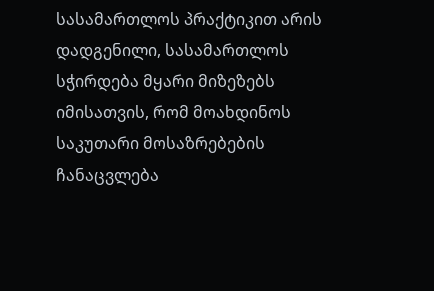სასამართლოს პრაქტიკით არის დადგენილი, სასამართლოს სჭირდება მყარი მიზეზებს იმისათვის, რომ მოახდინოს საკუთარი მოსაზრებების ჩანაცვლება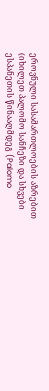ეროვნული სასამართლოების აზრებით (იხილეთ პალომო სანჩეზი და სხვები ესპანეთის წინააღმდეგ (Palomo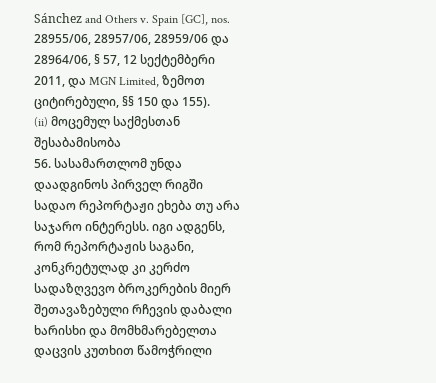Sánchez and Others v. Spain [GC], nos. 28955/06, 28957/06, 28959/06 და 28964/06, § 57, 12 სექტემბერი 2011, და MGN Limited, ზემოთ ციტირებული, §§ 150 და 155).
(ii) მოცემულ საქმესთან შესაბამისობა
56. სასამართლომ უნდა დაადგინოს პირველ რიგში სადაო რეპორტაჟი ეხება თუ არა საჯარო ინტერესს. იგი ადგენს, რომ რეპორტაჟის საგანი, კონკრეტულად კი კერძო სადაზღვევო ბროკერების მიერ შეთავაზებული რჩევის დაბალი ხარისხი და მომხმარებელთა დაცვის კუთხით წამოჭრილი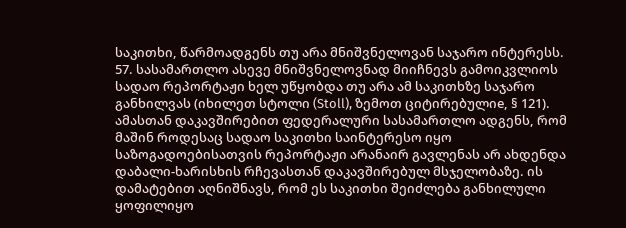საკითხი, წარმოადგენს თუ არა მნიშვნელოვან საჯარო ინტერესს.
57. სასამართლო ასევე მნიშვნელოვნად მიიჩნევს გამოიკვლიოს სადაო რეპორტაჟი ხელ უწყობდა თუ არა ამ საკითხზე საჯარო განხილვას (იხილეთ სტოლი (Stoll), ზემოთ ციტირებულიe, § 121). ამასთან დაკავშირებით ფედერალური სასამართლო ადგენს, რომ მაშინ როდესაც სადაო საკითხი საინტერესო იყო საზოგადოებისათვის რეპორტაჟი არანაირ გავლენას არ ახდენდა დაბალი-ხარისხის რჩევასთან დაკავშირებულ მსჯელობაზე. ის დამატებით აღნიშნავს, რომ ეს საკითხი შეიძლება განხილული ყოფილიყო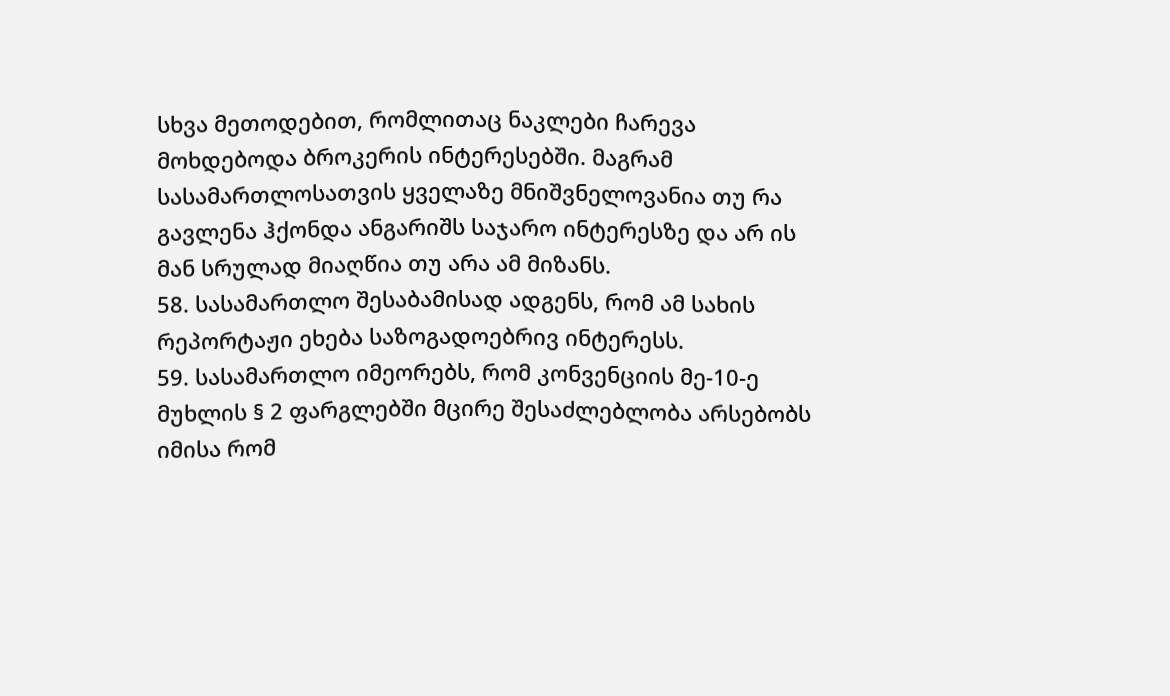სხვა მეთოდებით, რომლითაც ნაკლები ჩარევა მოხდებოდა ბროკერის ინტერესებში. მაგრამ სასამართლოსათვის ყველაზე მნიშვნელოვანია თუ რა გავლენა ჰქონდა ანგარიშს საჯარო ინტერესზე და არ ის მან სრულად მიაღწია თუ არა ამ მიზანს.
58. სასამართლო შესაბამისად ადგენს, რომ ამ სახის რეპორტაჟი ეხება საზოგადოებრივ ინტერესს.
59. სასამართლო იმეორებს, რომ კონვენციის მე-10-ე მუხლის § 2 ფარგლებში მცირე შესაძლებლობა არსებობს იმისა რომ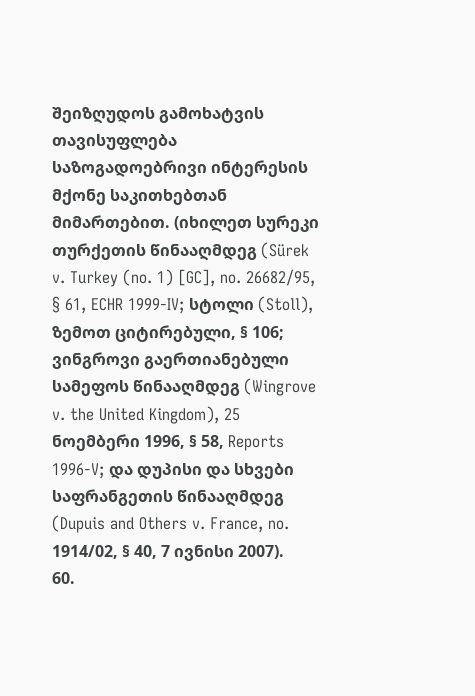შეიზღუდოს გამოხატვის თავისუფლება საზოგადოებრივი ინტერესის მქონე საკითხებთან მიმართებით. (იხილეთ სურეკი თურქეთის წინააღმდეგ (Sürek v. Turkey (no. 1) [GC], no. 26682/95, § 61, ECHR 1999-IV; სტოლი (Stoll), ზემოთ ციტირებული, § 106; ვინგროვი გაერთიანებული სამეფოს წინააღმდეგ (Wingrove v. the United Kingdom), 25 ნოემბერი 1996, § 58, Reports 1996-V; და დუპისი და სხვები საფრანგეთის წინააღმდეგ (Dupuis and Others v. France, no. 1914/02, § 40, 7 ივნისი 2007).
60.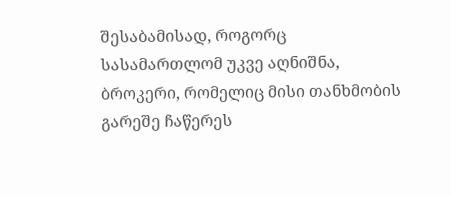შესაბამისად, როგორც სასამართლომ უკვე აღნიშნა, ბროკერი, რომელიც მისი თანხმობის გარეშე ჩაწერეს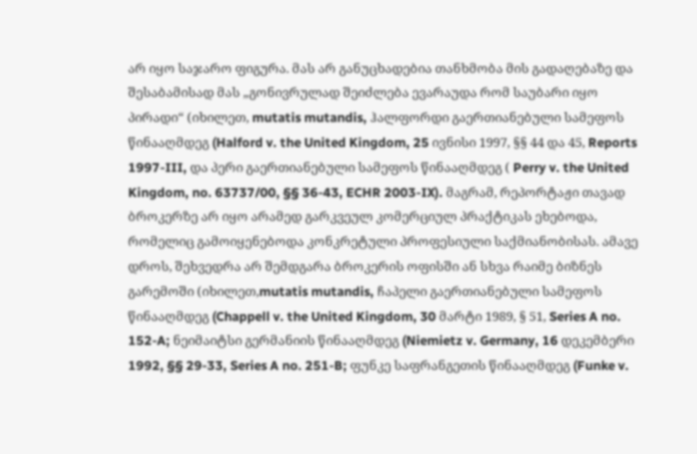არ იყო საჯარო ფიგურა. მას არ განუცხადებია თანხმობა მის გადაღებაზე და შესაბამისად მას „გონივრულად შეიძლება ევარაუდა რომ საუბარი იყო პირადი“ (იხილეთ, mutatis mutandis, ჰალფორდი გაერთიანებული სამეფოს წინააღმდეგ (Halford v. the United Kingdom, 25 ივნისი 1997, §§ 44 და 45, Reports 1997-III, და პერი გაერთიანებული სამეფოს წინააღმდეგ ( Perry v. the United Kingdom, no. 63737/00, §§ 36-43, ECHR 2003-IX). მაგრამ, რეპორტაჟი თავად ბროკერზე არ იყო არამედ გარკვეულ კომერციულ პრაქტიკას ეხებოდა, რომელიც გამოიყენებოდა კონკრეტული პროფესიული საქმიანობისას. ამავე დროს, შეხვედრა არ შემდგარა ბროკერის ოფისში ან სხვა რაიმე ბიზნეს გარემოში (იხილეთ,mutatis mutandis, ჩაპელი გაერთიანებული სამეფოს წინააღმდეგ (Chappell v. the United Kingdom, 30 მარტი 1989, § 51, Series A no. 152-A; ნეიმაიტსი გერმანიის წინააღმდეგ (Niemietz v. Germany, 16 დეკემბერი 1992, §§ 29-33, Series A no. 251-B; ფუნკე საფრანგეთის წინააღმდეგ (Funke v.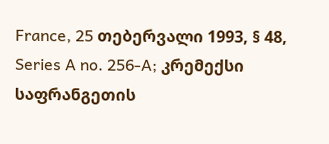France, 25 თებერვალი 1993, § 48, Series A no. 256-A; კრემექსი საფრანგეთის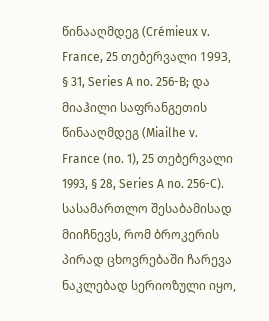წინააღმდეგ (Crémieux v. France, 25 თებერვალი 1993, § 31, Series A no. 256-B; და მიაჰილი საფრანგეთის წინააღმდეგ (Miailhe v. France (no. 1), 25 თებერვალი 1993, § 28, Series A no. 256-C). სასამართლო შესაბამისად მიიჩნევს, რომ ბროკერის პირად ცხოვრებაში ჩარევა ნაკლებად სერიოზული იყო,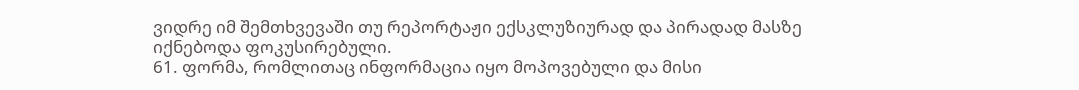ვიდრე იმ შემთხვევაში თუ რეპორტაჟი ექსკლუზიურად და პირადად მასზე იქნებოდა ფოკუსირებული.
61. ფორმა, რომლითაც ინფორმაცია იყო მოპოვებული და მისი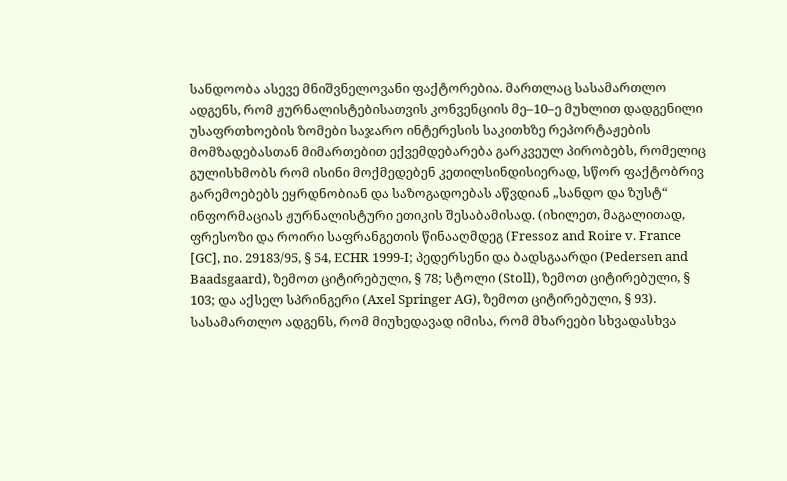სანდოობა ასევე მნიშვნელოვანი ფაქტორებია. მართლაც სასამართლო ადგენს, რომ ჟურნალისტებისათვის კონვენციის მე–10–ე მუხლით დადგენილი უსაფრთხოების ზომები საჯარო ინტერესის საკითხზე რეპორტაჟების მომზადებასთან მიმართებით ექვემდებარება გარკვეულ პირობებს, რომელიც გულისხმობს რომ ისინი მოქმედებენ კეთილსინდისიერად, სწორ ფაქტობრივ გარემოებებს ეყრდნობიან და საზოგადოებას აწვდიან „სანდო და ზუსტ“ ინფორმაციას ჟურნალისტური ეთიკის შესაბამისად. (იხილეთ, მაგალითად, ფრესოზი და როირი საფრანგეთის წინააღმდეგ (Fressoz and Roire v. France [GC], no. 29183/95, § 54, ECHR 1999-I; პედერსენი და ბადსგაარდი (Pedersen and Baadsgaard), ზემოთ ციტირებული, § 78; სტოლი (Stoll), ზემოთ ციტირებული, § 103; და აქსელ სპრინგერი (Axel Springer AG), ზემოთ ციტირებული, § 93). სასამართლო ადგენს, რომ მიუხედავად იმისა, რომ მხარეები სხვადასხვა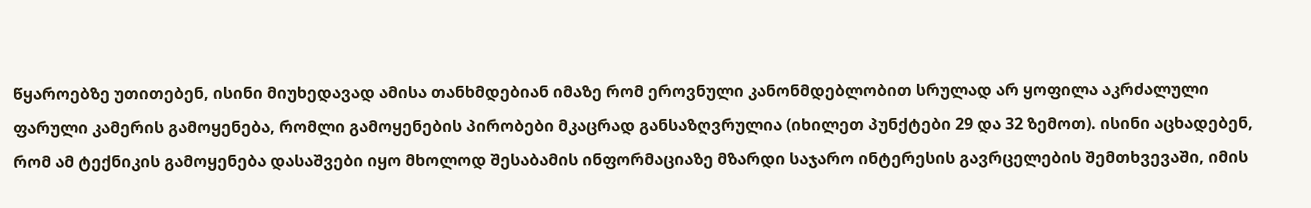წყაროებზე უთითებენ, ისინი მიუხედავად ამისა თანხმდებიან იმაზე რომ ეროვნული კანონმდებლობით სრულად არ ყოფილა აკრძალული ფარული კამერის გამოყენება, რომლი გამოყენების პირობები მკაცრად განსაზღვრულია (იხილეთ პუნქტები 29 და 32 ზემოთ). ისინი აცხადებენ, რომ ამ ტექნიკის გამოყენება დასაშვები იყო მხოლოდ შესაბამის ინფორმაციაზე მზარდი საჯარო ინტერესის გავრცელების შემთხვევაში, იმის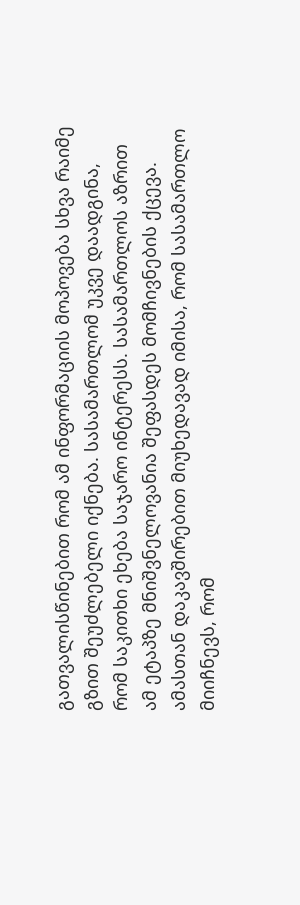გათვალისწინებით რომ ამ ინფორმაციის მოპოვება სხვა რაიმე გზით შეუძლებელი იქნება. სასამართლომ უკვე დაადგინა, რომ საკითხი ეხება საჯარო ინტერესს. სასამართლოს აზრით ამ ეტაპზე მნიშვნელოვანია შეფასდეს მომჩივნების ქცევა. ამასთან დაკავშირებით მიუხედავად იმისა, რომ სასამართლო მიიჩნევს, რომ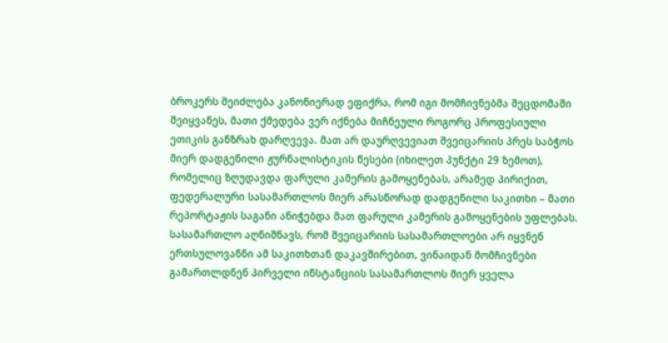ბროკერს შეიძლება კანონიერად ეფიქრა, რომ იგი მომჩივნებმა შეცდომაში შეიყვანეს, მათი ქმედება ვერ იქნება მიჩნეული როგორც პროფესიული ეთიკის განზრახ დარღვევა. მათ არ დაურღვევიათ შვეიცარიის პრეს საბჭოს მიერ დადგენილი ჟურნალისტიკის წესები (იხილეთ პუნქტი 29 ზემოთ), რომელიც ზღუდავდა ფარული კამერის გამოყენებას, არამედ პირიქით, ფედერალური სასამართლოს მიერ არასწორად დადგენილი საკითხი – მათი რეპორტაჟის საგანი ანიჭებდა მათ ფარული კამერის გამოყენების უფლებას. სასამართლო აღნიშნავს, რომ შვეიცარიის სასამართლოები არ იყვნენ ერთსულოვანნი ამ საკითხთან დაკავშირებით, ვინაიდან მომჩივნები გამართლდნენ პირველი ინსტანციის სასამართლოს მიერ ყველა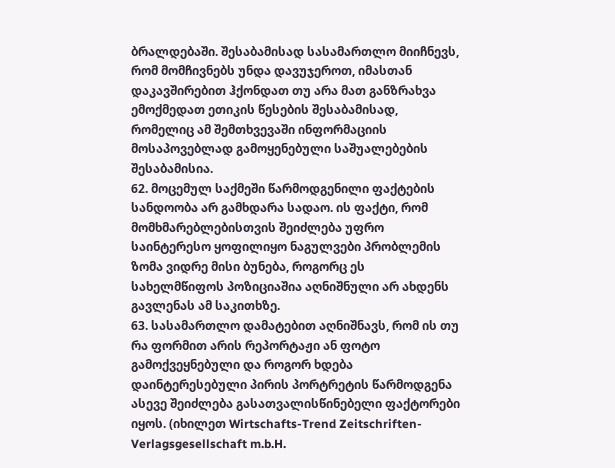ბრალდებაში. შესაბამისად სასამართლო მიიჩნევს, რომ მომჩივნებს უნდა დავუჯეროთ, იმასთან დაკავშირებით ჰქონდათ თუ არა მათ განზრახვა ემოქმედათ ეთიკის წესების შესაბამისად, რომელიც ამ შემთხვევაში ინფორმაციის მოსაპოვებლად გამოყენებული საშუალებების შესაბამისია.
62. მოცემულ საქმეში წარმოდგენილი ფაქტების სანდოობა არ გამხდარა სადაო. ის ფაქტი, რომ მომხმარებლებისთვის შეიძლება უფრო საინტერესო ყოფილიყო ნაგულვები პრობლემის ზომა ვიდრე მისი ბუნება, როგორც ეს სახელმწიფოს პოზიციაშია აღნიშნული არ ახდენს გავლენას ამ საკითხზე.
63. სასამართლო დამატებით აღნიშნავს, რომ ის თუ რა ფორმით არის რეპორტაჟი ან ფოტო გამოქვეყნებული და როგორ ხდება დაინტერესებული პირის პორტრეტის წარმოდგენა ასევე შეიძლება გასათვალისწინებელი ფაქტორები იყოს. (იხილეთ Wirtschafts-Trend Zeitschriften-Verlagsgesellschaft m.b.H.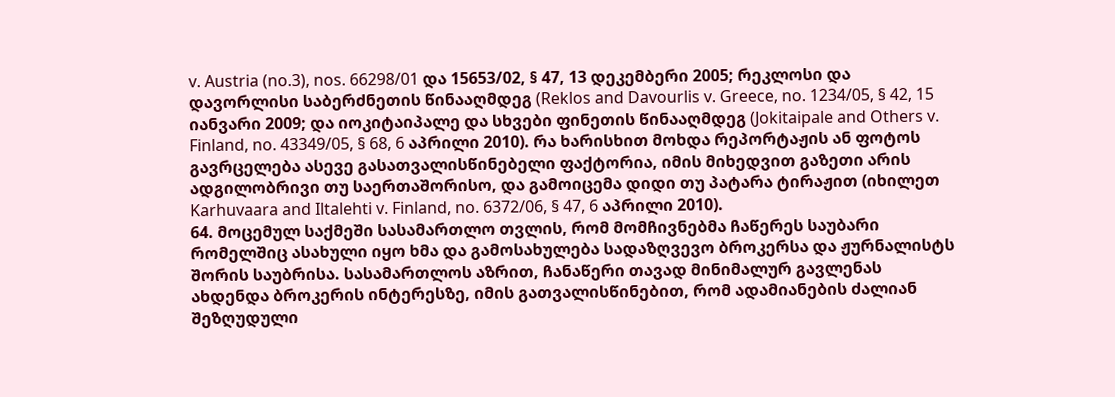v. Austria (no.3), nos. 66298/01 და 15653/02, § 47, 13 დეკემბერი 2005; რეკლოსი და დავორლისი საბერძნეთის წინააღმდეგ (Reklos and Davourlis v. Greece, no. 1234/05, § 42, 15 იანვარი 2009; და იოკიტაიპალე და სხვები ფინეთის წინააღმდეგ (Jokitaipale and Others v. Finland, no. 43349/05, § 68, 6 აპრილი 2010). რა ხარისხით მოხდა რეპორტაჟის ან ფოტოს გავრცელება ასევე გასათვალისწინებელი ფაქტორია, იმის მიხედვით გაზეთი არის ადგილობრივი თუ საერთაშორისო, და გამოიცემა დიდი თუ პატარა ტირაჟით (იხილეთ Karhuvaara and Iltalehti v. Finland, no. 6372/06, § 47, 6 აპრილი 2010).
64. მოცემულ საქმეში სასამართლო თვლის, რომ მომჩივნებმა ჩაწერეს საუბარი რომელშიც ასახული იყო ხმა და გამოსახულება სადაზღვევო ბროკერსა და ჟურნალისტს შორის საუბრისა. სასამართლოს აზრით, ჩანაწერი თავად მინიმალურ გავლენას ახდენდა ბროკერის ინტერესზე, იმის გათვალისწინებით, რომ ადამიანების ძალიან შეზღუდული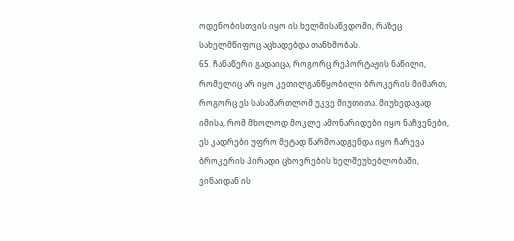ოდენობისთვის იყო ის ხელმისაწვდომი, რაზეც სახელმწიფოც აცხადებდა თანხმობას.
65. ჩანაწერი გადაიცა, როგორც რეპორტაჟის ნაწილი, რომელიც არ იყო კეთილგანწყობილი ბროკერის მიმართ, როგორც ეს სასამართლომ უკვე მიუთითა. მიუხედავად იმისა, რომ მხოლოდ მოკლე ამონარიდები იყო ნაჩვენები, ეს კადრები უფრო მეტად წარმოადგენდა იყო ჩარევა ბროკერის პირადი ცხოვრების ხელშეუხებლობაში, ვინაიდან ის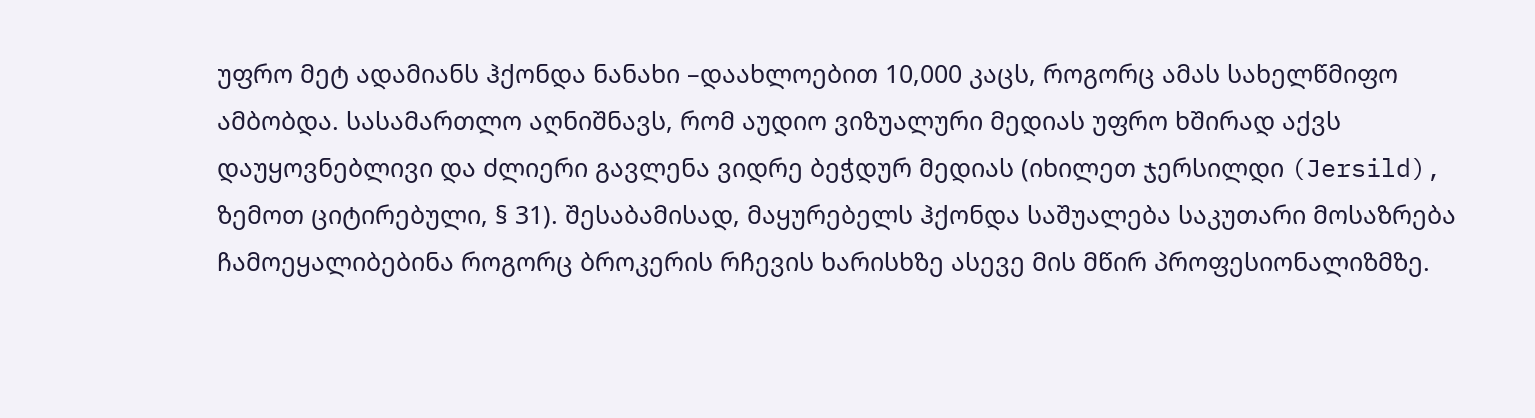უფრო მეტ ადამიანს ჰქონდა ნანახი –დაახლოებით 10,000 კაცს, როგორც ამას სახელწმიფო ამბობდა. სასამართლო აღნიშნავს, რომ აუდიო ვიზუალური მედიას უფრო ხშირად აქვს დაუყოვნებლივი და ძლიერი გავლენა ვიდრე ბეჭდურ მედიას (იხილეთ ჯერსილდი (Jersild), ზემოთ ციტირებული, § 31). შესაბამისად, მაყურებელს ჰქონდა საშუალება საკუთარი მოსაზრება ჩამოეყალიბებინა როგორც ბროკერის რჩევის ხარისხზე ასევე მის მწირ პროფესიონალიზმზე.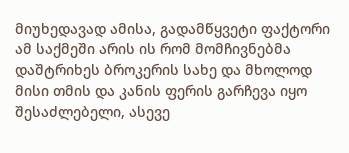მიუხედავად ამისა, გადამწყვეტი ფაქტორი ამ საქმეში არის ის რომ მომჩივნებმა დაშტრიხეს ბროკერის სახე და მხოლოდ მისი თმის და კანის ფერის გარჩევა იყო შესაძლებელი, ასევე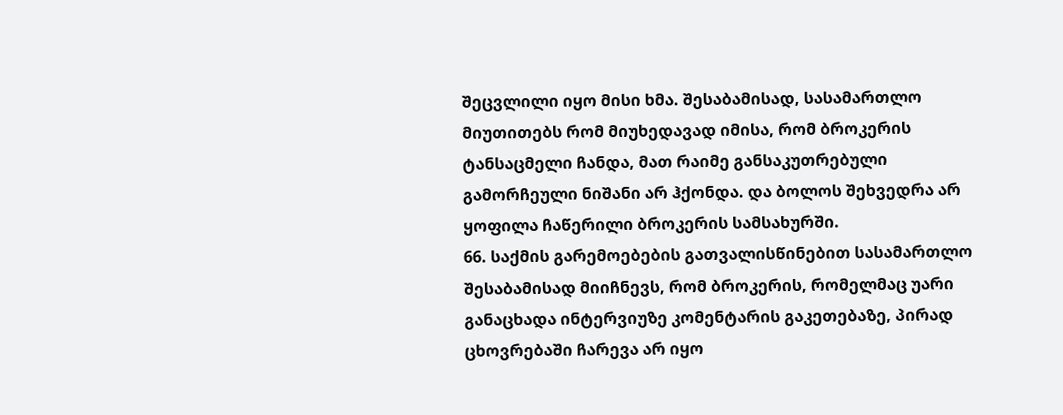შეცვლილი იყო მისი ხმა. შესაბამისად, სასამართლო მიუთითებს რომ მიუხედავად იმისა, რომ ბროკერის ტანსაცმელი ჩანდა, მათ რაიმე განსაკუთრებული გამორჩეული ნიშანი არ ჰქონდა. და ბოლოს შეხვედრა არ ყოფილა ჩაწერილი ბროკერის სამსახურში.
66. საქმის გარემოებების გათვალისწინებით სასამართლო შესაბამისად მიიჩნევს, რომ ბროკერის, რომელმაც უარი განაცხადა ინტერვიუზე კომენტარის გაკეთებაზე, პირად ცხოვრებაში ჩარევა არ იყო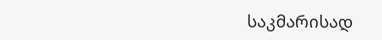საკმარისად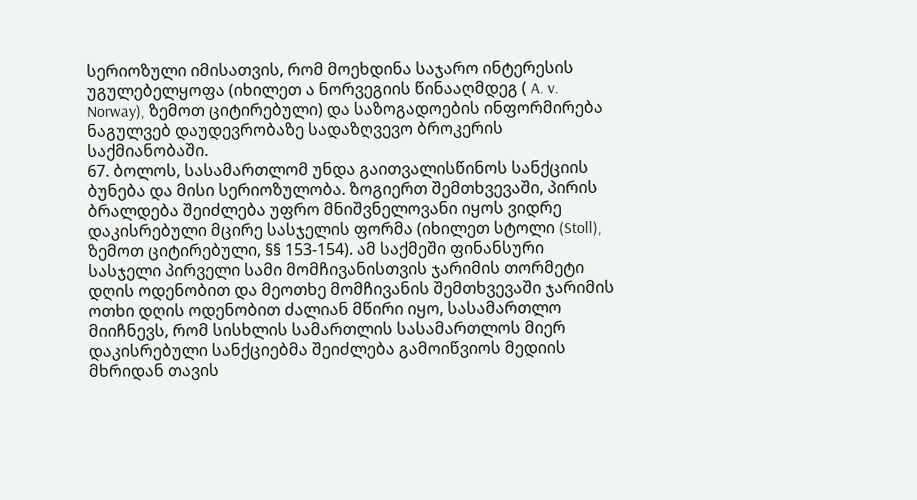სერიოზული იმისათვის, რომ მოეხდინა საჯარო ინტერესის უგულებელყოფა (იხილეთ ა ნორვეგიის წინააღმდეგ ( A. v. Norway), ზემოთ ციტირებული) და საზოგადოების ინფორმირება ნაგულვებ დაუდევრობაზე სადაზღვევო ბროკერის საქმიანობაში.
67. ბოლოს, სასამართლომ უნდა გაითვალისწინოს სანქციის ბუნება და მისი სერიოზულობა. ზოგიერთ შემთხვევაში, პირის ბრალდება შეიძლება უფრო მნიშვნელოვანი იყოს ვიდრე დაკისრებული მცირე სასჯელის ფორმა (იხილეთ სტოლი (Stoll), ზემოთ ციტირებული, §§ 153-154). ამ საქმეში ფინანსური სასჯელი პირველი სამი მომჩივანისთვის ჯარიმის თორმეტი დღის ოდენობით და მეოთხე მომჩივანის შემთხვევაში ჯარიმის ოთხი დღის ოდენობით ძალიან მწირი იყო, სასამართლო მიიჩნევს, რომ სისხლის სამართლის სასამართლოს მიერ დაკისრებული სანქციებმა შეიძლება გამოიწვიოს მედიის მხრიდან თავის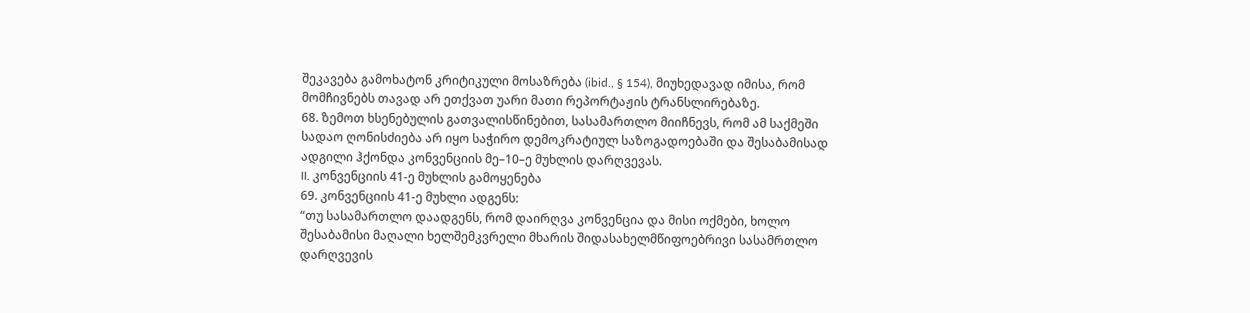შეკავება გამოხატონ კრიტიკული მოსაზრება (ibid., § 154), მიუხედავად იმისა, რომ მომჩივნებს თავად არ ეთქვათ უარი მათი რეპორტაჟის ტრანსლირებაზე.
68. ზემოთ ხსენებულის გათვალისწინებით, სასამართლო მიიჩნევს, რომ ამ საქმეში სადაო ღონისძიება არ იყო საჭირო დემოკრატიულ საზოგადოებაში და შესაბამისად ადგილი ჰქონდა კონვენციის მე–10–ე მუხლის დარღვევას.
II. კონვენციის 41-ე მუხლის გამოყენება
69. კონვენციის 41-ე მუხლი ადგენს:
“თუ სასამართლო დაადგენს, რომ დაირღვა კონვენცია და მისი ოქმები, ხოლო შესაბამისი მაღალი ხელშემკვრელი მხარის შიდასახელმწიფოებრივი სასამრთლო დარღვევის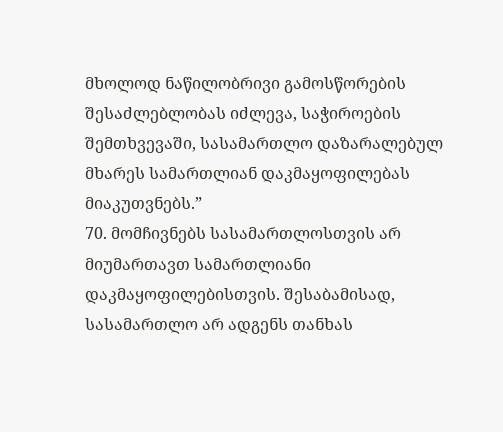მხოლოდ ნაწილობრივი გამოსწორების შესაძლებლობას იძლევა, საჭიროების შემთხვევაში, სასამართლო დაზარალებულ მხარეს სამართლიან დაკმაყოფილებას მიაკუთვნებს.”
70. მომჩივნებს სასამართლოსთვის არ მიუმართავთ სამართლიანი დაკმაყოფილებისთვის. შესაბამისად, სასამართლო არ ადგენს თანხას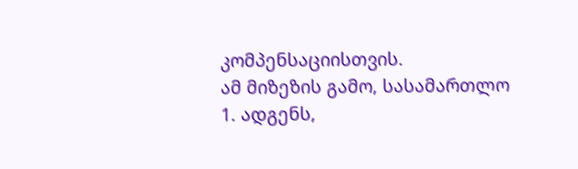კომპენსაციისთვის.
ამ მიზეზის გამო, სასამართლო
1. ადგენს,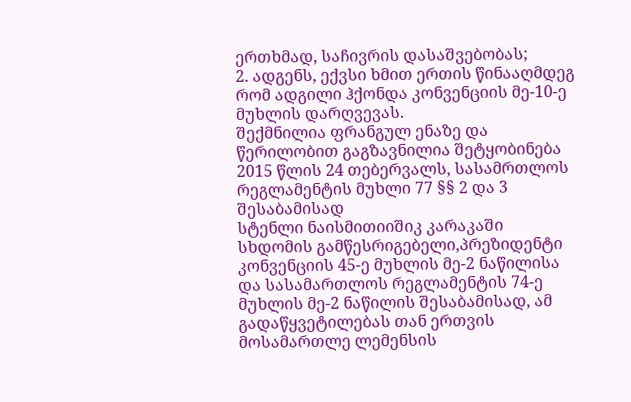ერთხმად, საჩივრის დასაშვებობას;
2. ადგენს, ექვსი ხმით ერთის წინააღმდეგ რომ ადგილი ჰქონდა კონვენციის მე-10-ე მუხლის დარღვევას.
შექმნილია ფრანგულ ენაზე და წერილობით გაგზავნილია შეტყობინება 2015 წლის 24 თებერვალს, სასამრთლოს რეგლამენტის მუხლი 77 §§ 2 და 3 შესაბამისად
სტენლი ნაისმითიიშიკ კარაკაში
სხდომის გამწესრიგებელი,პრეზიდენტი
კონვენციის 45-ე მუხლის მე-2 ნაწილისა და სასამართლოს რეგლამენტის 74-ე მუხლის მე-2 ნაწილის შესაბამისად, ამ გადაწყვეტილებას თან ერთვის მოსამართლე ლემენსის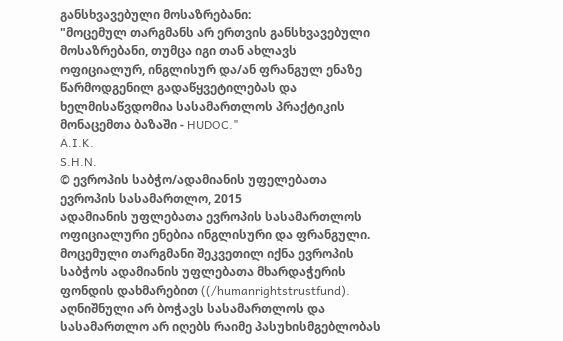განსხვავებული მოსაზრებანი:
"მოცემულ თარგმანს არ ერთვის განსხვავებული მოსაზრებანი, თუმცა იგი თან ახლავს ოფიციალურ, ინგლისურ და/ან ფრანგულ ენაზე წარმოდგენილ გადაწყვეტილებას და ხელმისაწვდომია სასამართლოს პრაქტიკის მონაცემთა ბაზაში - HUDOC."
A.I.K.
S.H.N.
© ევროპის საბჭო/ადამიანის უფელებათა ევროპის სასამართლო, 2015
ადამიანის უფლებათა ევროპის სასამართლოს ოფიციალური ენებია ინგლისური და ფრანგული. მოცემული თარგმანი შეკვეთილ იქნა ევროპის საბჭოს ადამიანის უფლებათა მხარდაჭერის ფონდის დახმარებით ((/humanrightstrustfund). აღნიშნული არ ბოჭავს სასამართლოს და სასამართლო არ იღებს რაიმე პასუხისმგებლობას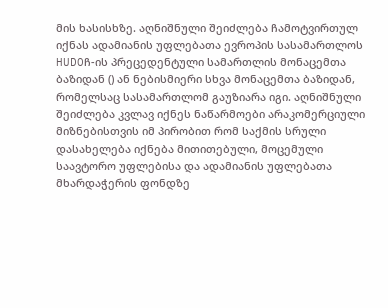მის ხასისხზე. აღნიშნული შეიძლება ჩამოტვირთულ იქნას ადამიანის უფლებათა ევროპის სასამართლოს HUDOჩ-ის პრეცედენტული სამართლის მონაცემთა ბაზიდან () ან ნებისმიერი სხვა მონაცემთა ბაზიდან, რომელსაც სასამართლომ გაუზიარა იგი. აღნიშნული შეიძლება კვლავ იქნეს ნაწარმოები არაკომერციული მიზნებისთვის იმ პირობით რომ საქმის სრული დასახელება იქნება მითითებული, მოცემული საავტორო უფლებისა და ადამიანის უფლებათა მხარდაჭერის ფონდზე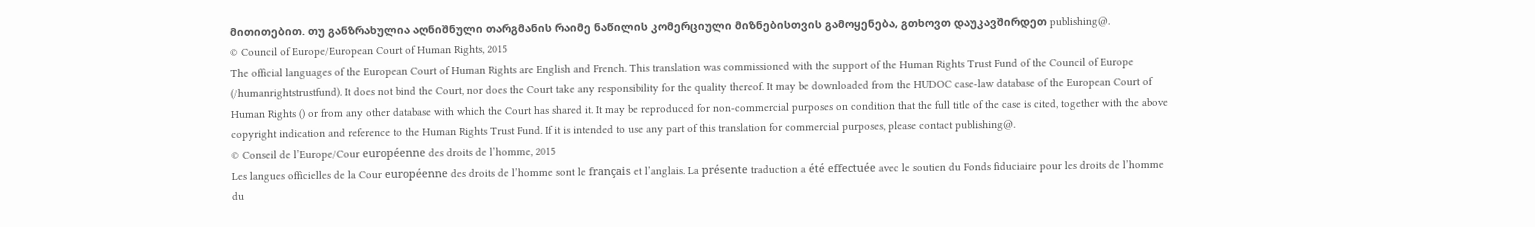მითითებით. თუ განზრახულია აღნიშნული თარგმანის რაიმე ნაწილის კომერციული მიზნებისთვის გამოყენება, გთხოვთ დაუკავშირდეთ publishing@.
© Council of Europe/European Court of Human Rights, 2015
The official languages of the European Court of Human Rights are English and French. This translation was commissioned with the support of the Human Rights Trust Fund of the Council of Europe (/humanrightstrustfund). It does not bind the Court, nor does the Court take any responsibility for the quality thereof. It may be downloaded from the HUDOC case-law database of the European Court of Human Rights () or from any other database with which the Court has shared it. It may be reproduced for non-commercial purposes on condition that the full title of the case is cited, together with the above copyright indication and reference to the Human Rights Trust Fund. If it is intended to use any part of this translation for commercial purposes, please contact publishing@.
© Conseil de l’Europe/Cour européenne des droits de l’homme, 2015
Les langues officielles de la Cour européenne des droits de l’homme sont le français et l’anglais. La présente traduction a été effectuée avec le soutien du Fonds fiduciaire pour les droits de l’homme du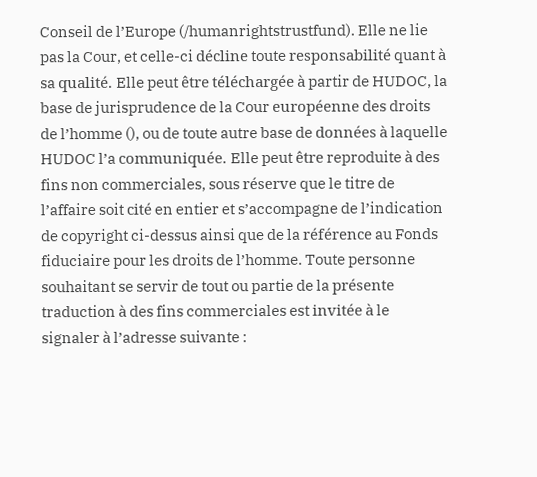Conseil de l’Europe (/humanrightstrustfund). Elle ne lie pas la Cour, et celle-ci décline toute responsabilité quant à sa qualité. Elle peut être téléchargée à partir de HUDOC, la base de jurisprudence de la Cour européenne des droits de l’homme (), ou de toute autre base de données à laquelle HUDOC l’a communiquée. Elle peut être reproduite à des fins non commerciales, sous réserve que le titre de l’affaire soit cité en entier et s’accompagne de l’indication de copyright ci-dessus ainsi que de la référence au Fonds fiduciaire pour les droits de l’homme. Toute personne souhaitant se servir de tout ou partie de la présente traduction à des fins commerciales est invitée à le signaler à l’adresse suivante :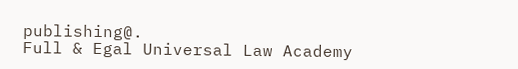publishing@.
Full & Egal Universal Law Academy